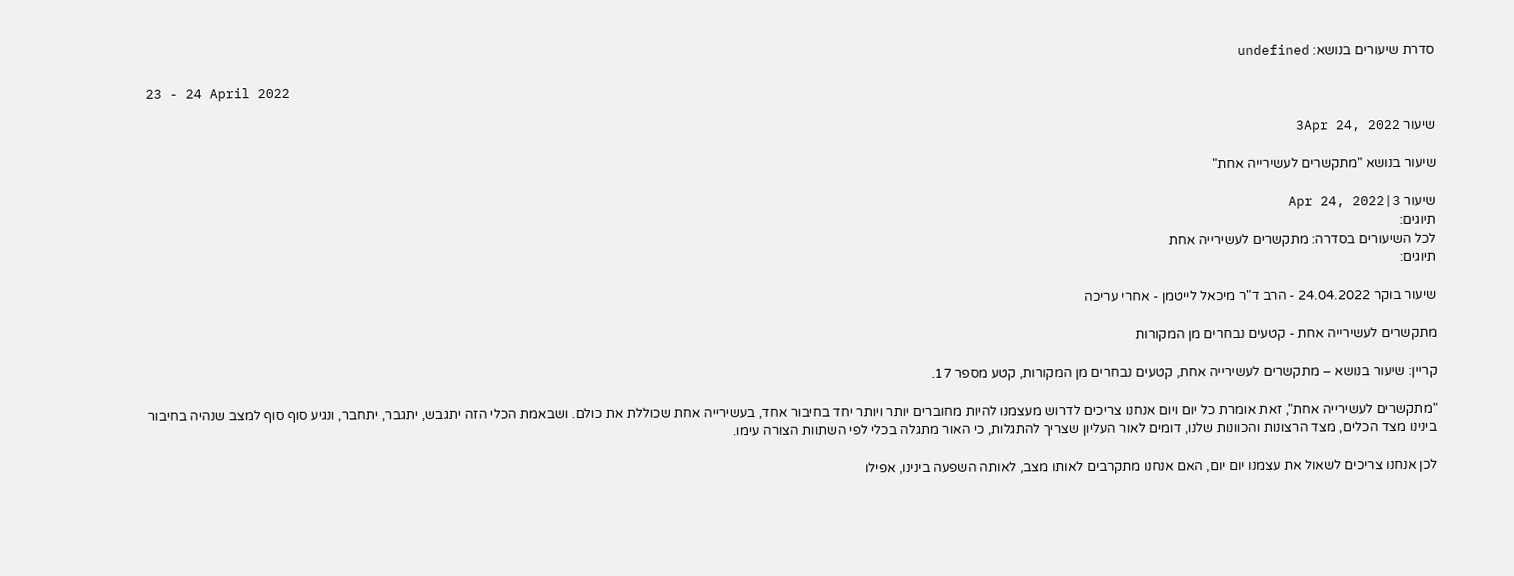סדרת שיעורים בנושא: undefined

23 - 24 April 2022

שיעור 3Apr 24, 2022

שיעור בנושא "מתקשרים לעשירייה אחת"

שיעור 3|Apr 24, 2022
תיוגים:
לכל השיעורים בסדרה: מתקשרים לעשירייה אחת
תיוגים:

שיעור בוקר 24.04.2022 - הרב ד"ר מיכאל לייטמן - אחרי עריכה

מתקשרים לעשירייה אחת - קטעים נבחרים מן המקורות

קריין: שיעור בנושא – מתקשרים לעשירייה אחת, קטעים נבחרים מן המקורות, קטע מספר 17.

"מתקשרים לעשירייה אחת", זאת אומרת כל יום ויום אנחנו צריכים לדרוש מעצמנו להיות מחוברים יותר ויותר יחד בחיבור אחד, בעשירייה אחת שכוללת את כולם. ושבאמת הכלי הזה יתגבש, יתגבר, יתחבר, ונגיע סוף סוף למצב שנהיה בחיבור בינינו מצד הכלים, מצד הרצונות והכוונות שלנו, דומים לאור העליון שצריך להתגלות, כי האור מתגלה בכלי לפי השתוות הצורה עימו.

לכן אנחנו צריכים לשאול את עצמנו יום יום, האם אנחנו מתקרבים לאותו מצב, לאותה השפעה בינינו, אפילו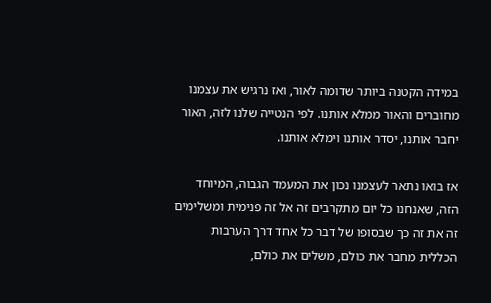במידה הקטנה ביותר שדומה לאור, ואז נרגיש את עצמנו מחוברים והאור ממלא אותנו. לפי הנטייה שלנו לזה, האור יחבר אותנו, יסדר אותנו וימלא אותנו.

אז בואו נתאר לעצמנו נכון את המעמד הגבוה, המיוחד הזה, שאנחנו כל יום מתקרבים זה אל זה פנימית ומשלימים זה את זה כך שבסופו של דבר כל אחד דרך הערבות הכללית מחבר את כולם, משלים את כולם,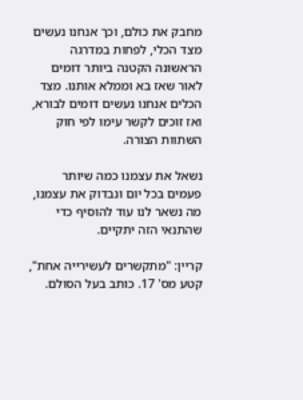מחבק את כולם, וכך אנחנו נעשים מצד הכלי, לפחות במדרגה הראשונה הקטנה ביותר דומים לאור שאז בא וממלא אותנו. מצד הכלים אנחנו נעשים דומים לבורא, ואז זוכים לקשר עימו לפי חוק השתוות הצורה.

נשאל את עצמנו כמה שיותר פעמים בכל יום ונבדוק את עצמנו, מה נשאר לנו עוד להוסיף כדי שהתנאי הזה יתקיים.

קריין: "מתקשרים לעשירייה אחת", קטע מס' 17. כותב בעל הסולם.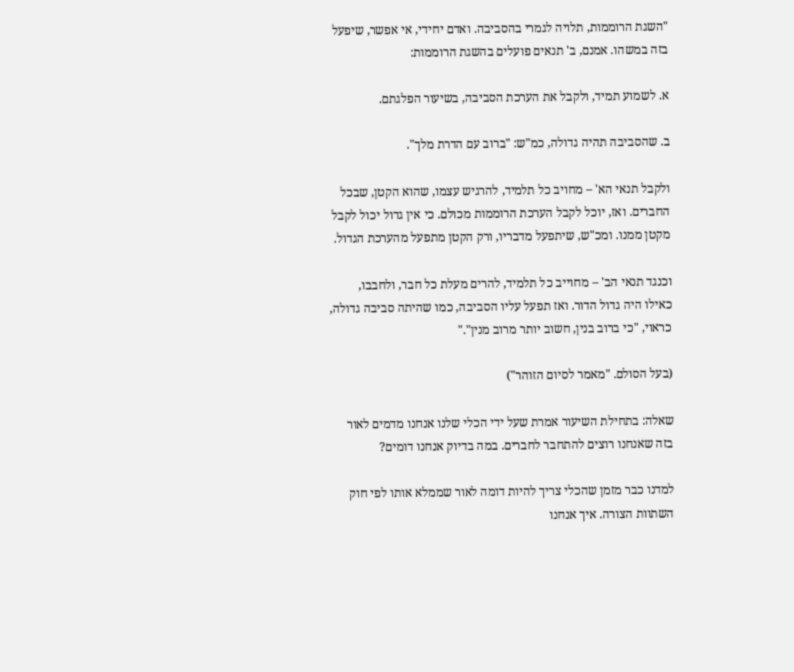"השגת הרוממות, תלויה לגמרי בהסביבה. ואדם יחידי, אי אפשר, שיפעל בזה במשהו. אמנם, ב' תנאים פועלים בהשגת הרוממות:

א. לשמוע תמיד, ולקבל את הערכת הסביבה, בשיעור הפלגתם.

ב. שהסביבה תהיה גדולה, כמ"ש: "ברוב עם הדרת מלך".

ולקבל תנאי הא' – מחויב כל תלמיד, להרגיש עצמו, שהוא הקטן, שבכל החברים. ואז, יוכל לקבל הערכת הרוממות מכולם. כי אין גדול יכול לקבל מקטן ממנו. ומכ"ש, שיתפעל מדבריו, ורק הקטן מתפעל מהערכת הגדול.

וכנגד תנאי הב' – מחוייב כל תלמיד, להרים מעלת כל חבר, ולחבבו, כאילו היה גדול הדור. ואז תפעל עליו הסביבה, כמו שהיתה סביבה גדולה, כראוי, "כי ברוב בנין, חשוב יותר מרוב מנין"."

(בעל הסולם. "מאמר לסיום הזוהר")

שאלה: בתחילת השיעור אמרת שעל ידי הכלי שלנו אנחנו מדמים לאור בזה שאנחנו רוצים להתחבר לחברים. במה בדיוק אנחנו דומים?

למדנו כבר מזמן שהכלי צריך להיות דומה לאור שממלא אותו לפי חוק השתוות הצורה. איך אנחנו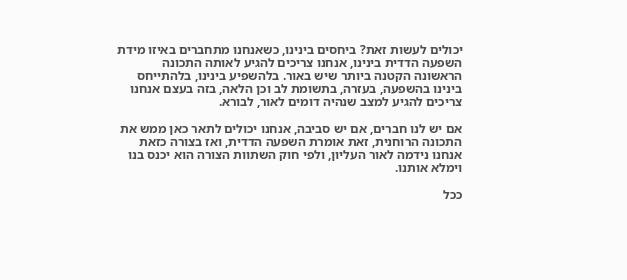יכולים לעשות זאת? ביחסים בינינו, כשאנחנו מתחברים באיזו מידת השפעה הדדית בינינו, אנחנו צריכים להגיע לאותה התכונה הראשונה הקטנה ביותר שיש באור. בלהשפיע בינינו, בלהתייחס בינינו בהשפעה, בעזרה, בתשומת לב וכן הלאה, בזה בעצם אנחנו צריכים להגיע למצב שנהיה דומים לאור, לבורא.

אם יש לנו חברים, אם יש סביבה, אנחנו יכולים לתאר כאן ממש את התכונה הרוחנית, זאת אומרת השפעה הדדית, ואז בצורה כזאת אנחנו נידמה לאור העליון, ולפי חוק השתוות הצורה הוא יכנס בנו וימלא אותנו.

ככל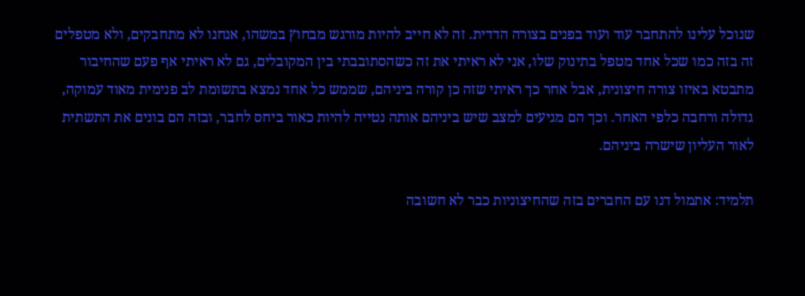שנוכל עלינו להתחבר עוד ועוד בפנים בצורה הדדית. זה לא חייב להיות מורגש מבחוץ במשהו, אנחנו לא מתחבקים, ולא מטפלים זה בזה כמו שכל אחד מטפל בתינוק שלו, אני לא ראיתי את זה כשהסתובבתי בין המקובלים, גם לא ראיתי אף פעם שהחיבור מתבטא באיזו צורה חיצונית, אבל אחר כך ראיתי שזה כן קורה ביניהם, שממש כל אחד נמצא בתשומת לב פנימית מאוד עמוקה, גדולה ורחבה כלפי האחר. וכך הם מגיעים למצב שיש ביניהם אותה נטייה להיות כאור ביחס לחבר, ובזה הם בונים את התשתית לאור העליון שישרה ביניהם.

תלמיד: אתמול דנו עם החברים בזה שהחיצוניות כבר לא חשובה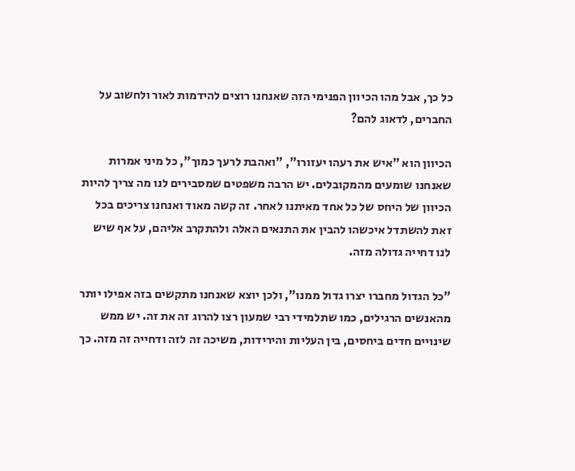כל כך, אבל מהו הכיוון הפנימי הזה שאנחנו רוצים להידמות לאור ולחשוב על החברים, לדאוג להם?

הכיוון הוא "איש את רעהו יעזורו", "ואהבת לרעך כמוך", כל מיני אמרות שאנחנו שומעים מהמקובלים. יש הרבה משפטים שמסבירים לנו מה צריך להיות הכיוון של היחס של כל אחד מאיתנו לאחר. זה קשה מאוד ואנחנו צריכים בכל זאת להשתדל איכשהו להבין את התנאים האלה ולהתקרב אליהם, על אף שיש לנו דחייה גדולה מזה.

"כל הגדול מחברו יצרו גדול ממנו", ולכן יוצא שאנחנו מתקשים בזה אפילו יותר מהאנשים הרגילים, כמו שתלמידי רבי שמעון רצו להרוג זה את זה. יש ממש שינויים חדים ביחסים, בין העליות והירידות, משיכה זה לזה ודחייה זה מזה. כך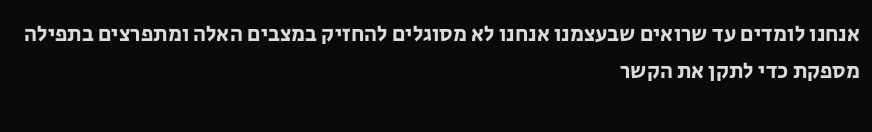אנחנו לומדים עד שרואים שבעצמנו אנחנו לא מסוגלים להחזיק במצבים האלה ומתפרצים בתפילה מספקת כדי לתקן את הקשר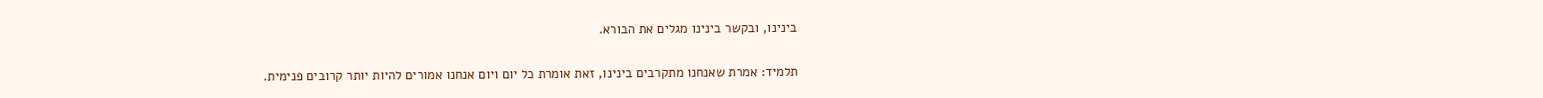בינינו, ובקשר בינינו מגלים את הבורא.

תלמיד: אמרת שאנחנו מתקרבים בינינו, זאת אומרת כל יום ויום אנחנו אמורים להיות יותר קרובים פנימית.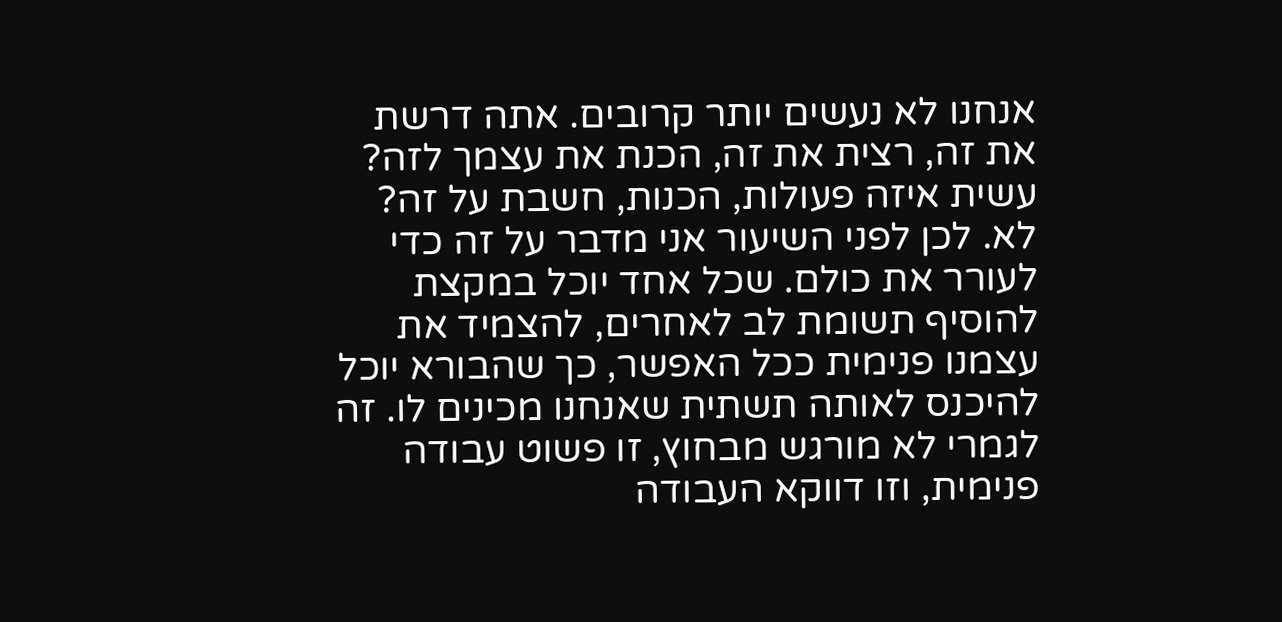אנחנו לא נעשים יותר קרובים. אתה דרשת את זה, רצית את זה, הכנת את עצמך לזה? עשית איזה פעולות, הכנות, חשבת על זה? לא. לכן לפני השיעור אני מדבר על זה כדי לעורר את כולם. שכל אחד יוכל במקצת להוסיף תשומת לב לאחרים, להצמיד את עצמנו פנימית ככל האפשר, כך שהבורא יוכל להיכנס לאותה תשתית שאנחנו מכינים לו. זה לגמרי לא מורגש מבחוץ, זו פשוט עבודה פנימית, וזו דווקא העבודה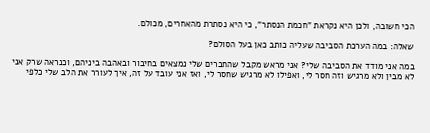הכי חשובה, ולכן היא נקראת "חכמת הנסתר", כי היא נסתרת מהאחרים, מכולם.

שאלה: במה הערכת הסביבה שעליה כותב כאן בעל הסולם?

במה אני מודד את הסביבה שלי? אני מראש מקבל שהחברים שלי נמצאים בחיבור ובאהבה ביניהם, וכנראה שרק אני לא מבין ולא מרגיש וזה חסר לי, ואפילו לא מרגיש שחסר לי, ואז אני עובד על זה, איך לעורר את הלב שלי כלפי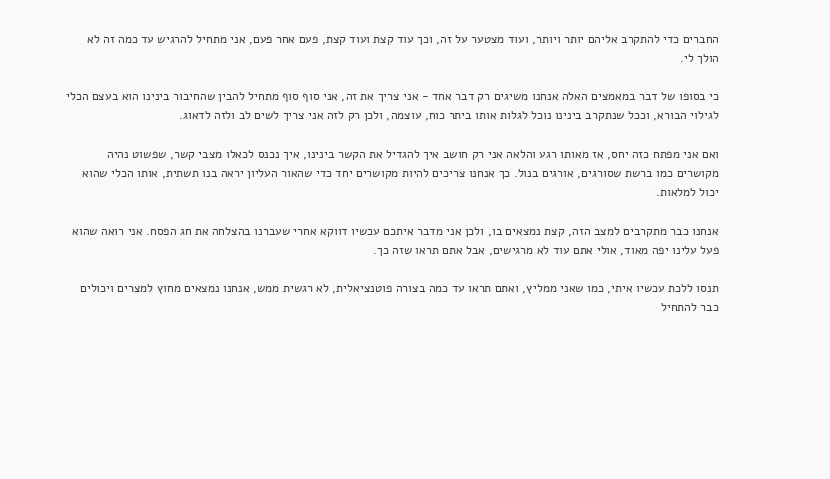החברים כדי להתקרב אליהם יותר ויותר, ועוד מצטער על זה, וכך עוד קצת ועוד קצת, פעם אחר פעם, אני מתחיל להרגיש עד כמה זה לא הולך לי.

כי בסופו של דבר במאמצים האלה אנחנו משיגים רק דבר אחד - אני צריך את זה, אני סוף סוף מתחיל להבין שהחיבור בינינו הוא בעצם הכלי לגילוי הבורא, וככל שנתקרב בינינו נוכל לגלות אותו ביתר כוח, עוצמה, ולכן רק לזה אני צריך לשים לב ולזה לדאוג.

ואם אני מפתח כזה יחס, אז מאותו רגע והלאה אני רק חושב איך להגדיל את הקשר בינינו, איך נכנס לכאלו מצבי קשר, שפשוט נהיה מקושרים כמו ברשת שסורגים, אורגים בנול. כך אנחנו צריכים להיות מקושרים יחד כדי שהאור העליון יראה בנו תשתית, אותו הכלי שהוא יכול למלאות.

אנחנו כבר מתקרבים למצב הזה, קצת נמצאים בו, ולכן אני מדבר איתכם עכשיו דווקא אחרי שעברנו בהצלחה את חג הפסח. אני רואה שהוא פעל עלינו יפה מאוד, אולי אתם עוד לא מרגישים, אבל אתם תראו שזה כך.

תנסו ללכת עכשיו איתי, כמו שאני ממליץ, ואתם תראו עד כמה בצורה פוטנציאלית, לא רגשית ממש, אנחנו נמצאים מחוץ למצרים ויכולים כבר להתחיל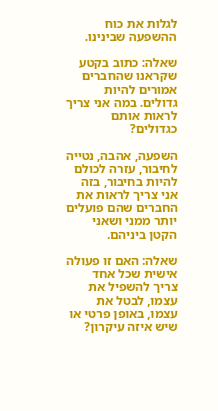לגלות את כוח ההשפעה שבינינו.

שאלה: כתוב בקטע שקראנו שהחברים אמורים להיות גדולים. במה אני צריך לראות אותם כגדולים?

השפעה, אהבה, נטייה לחיבור, עזרה לכולם להיות בחיבור, בזה אני צריך לראות את החברים שהם פועלים יותר ממני ושאני הקטן ביניהם.

שאלה: האם זו פעולה אישית שכל אחד צריך להשפיל את עצמו, לבטל את עצמו, באופן פרטי או שיש איזה עיקרון?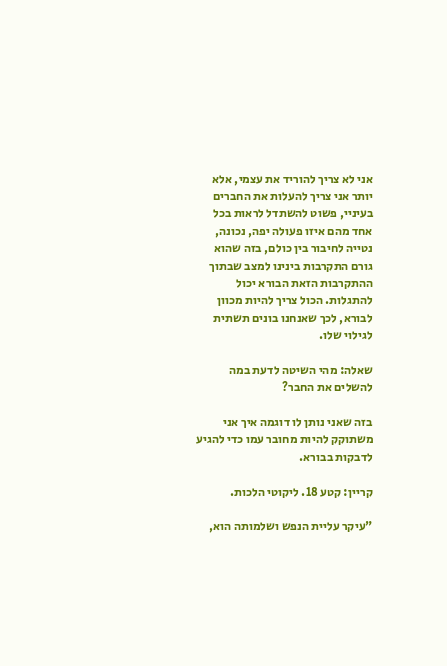אני לא צריך להוריד את עצמי, אלא יותר אני צריך להעלות את החברים בעיניי, פשוט להשתדל לראות בכל אחד מהם איזו פעולה יפה, נכונה, נטייה לחיבור בין כולם, בזה שהוא גורם התקרבות בינינו למצב שבתוך ההתקרבות הזאת הבורא יכול להתגלות. הכול צריך להיות מכוון לבורא, לכך שאנחנו בונים תשתית לגילוי שלו.

שאלה: מהי השיטה לדעת במה להשלים את החבר?

בזה שאני נותן לו דוגמה איך אני משתוקק להיות מחובר עמו כדי להגיע לדבקות בבורא.

קריין: קטע 18. ליקוטי הלכות.

"עיקר עליית הנפש ושלמותה הוא,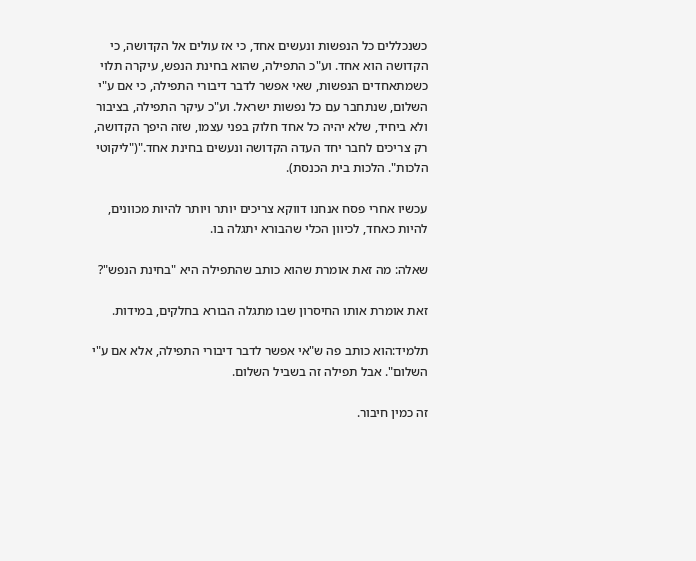כשנכללים כל הנפשות ונעשים אחד, כי אז עולים אל הקדושה, כי הקדושה הוא אחד. וע"כ התפילה, שהוא בחינת הנפש, עיקרה תלוי כשמתאחדים הנפשות, שאי אפשר לדבר דיבורי התפילה, כי אם ע"י השלום, שנתחבר עם כל נפשות ישראל. וע"כ עיקר התפילה, בציבור ולא ביחיד, שלא יהיה כל אחד חלוק בפני עצמו, שזה היפך הקדושה, רק צריכים לחבר יחד העדה הקדושה ונעשים בחינת אחד."("ליקוטי הלכות". הלכות בית הכנסת).

עכשיו אחרי פסח אנחנו דווקא צריכים יותר ויותר להיות מכוונים, להיות כאחד, לכיוון הכלי שהבורא יתגלה בו.

שאלה: מה זאת אומרת שהוא כותב שהתפילה היא "בחינת הנפש"?

זאת אומרת אותו החיסרון שבו מתגלה הבורא בחלקים, במידות.

תלמיד:הוא כותב פה ש"אי אפשר לדבר דיבורי התפילה, אלא אם ע"י השלום". אבל תפילה זה בשביל השלום.

זה כמין חיבור.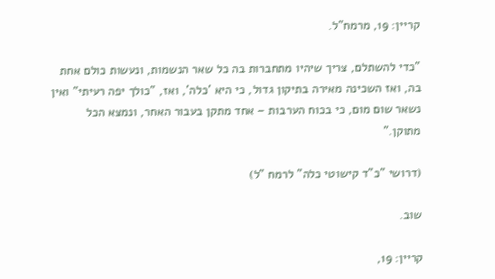קריין: 19, מרמח"ל.

"כדי להשתלם, צריך שיהיו מתחברות בה כל שאר הנשמות, ונעשות כולם אחת בה, ואז השכינה מאירה בתיקון גדול, כי היא 'כלה', ואז, "כולך יפה רעיתי" ואין נשאר שום מום, כי בכוח הערבות – אחד מתקן בעבור האחר, ונמצא הכל מתוקן."

(דרושי "כ"ד קישוטי כלה" לרמח "ל)

שוב.

קריין: 19,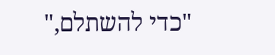"כדי להשתלם,"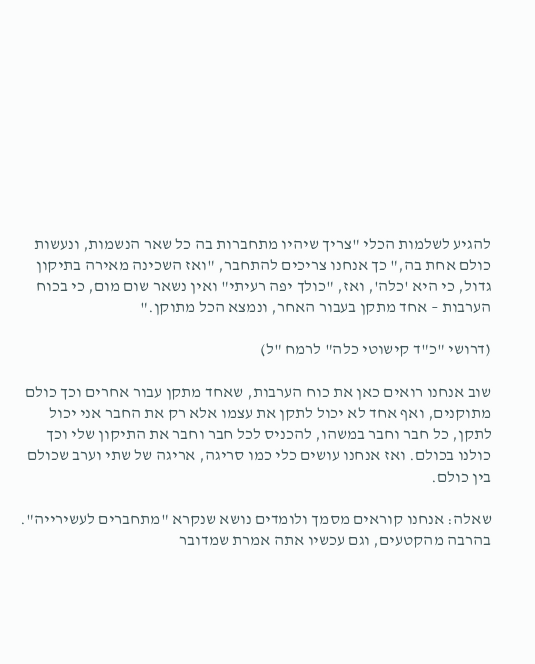להגיע לשלמות הכלי "צריך שיהיו מתחברות בה כל שאר הנשמות, ונעשות כולם אחת בה," כך אנחנו צריכים להתחבר, "ואז השכינה מאירה בתיקון גדול, כי היא 'כלה', ואז, "כולך יפה רעיתי" ואין נשאר שום מום, כי בכוח הערבות – אחד מתקן בעבור האחר, ונמצא הכל מתוקן."

(דרושי "כ"ד קישוטי כלה" לרמח "ל)

שוב אנחנו רואים כאן את כוח הערבות, שאחד מתקן עבור אחרים וכך כולם מתוקנים, ואף אחד לא יכול לתקן את עצמו אלא רק את החבר אני יכול לתקן, כל חבר וחבר במשהו, להכניס לכל חבר וחבר את התיקון שלי וכך כולנו בכולם. ואז אנחנו עושים כלי כמו סריגה, אריגה של שתי וערב שכולם בין כולם.

שאלה: אנחנו קוראים מסמך ולומדים נושא שנקרא "מתחברים לעשירייה". בהרבה מהקטעים, וגם עכשיו אתה אמרת שמדובר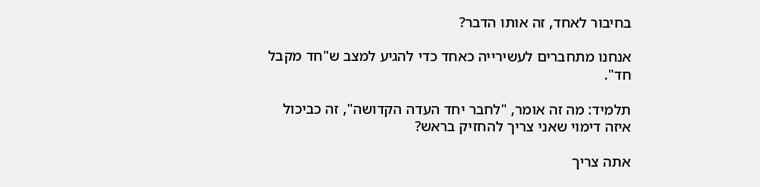בחיבור לאחד, זה אותו הדבר?

אנחנו מתחברים לעשירייה כאחד כדי להגיע למצב ש"חד מקבל חד".

תלמיד: מה זה אומר, "לחבר יחד העדה הקדושה", זה כביכול איזה דימוי שאני צריך להחזיק בראש?

אתה צריך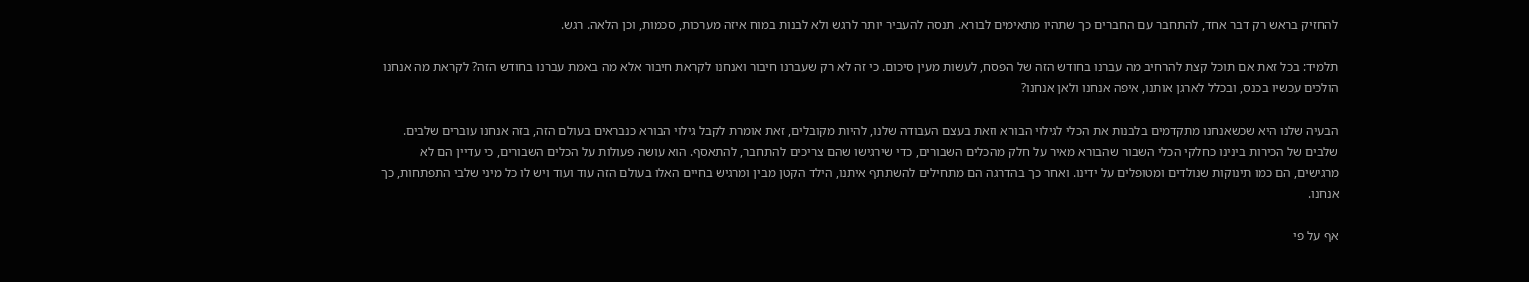להחזיק בראש רק דבר אחד, להתחבר עם החברים כך שתהיו מתאימים לבורא. תנסה להעביר יותר לרגש ולא לבנות במוח איזה מערכות, סכמות, וכן הלאה. רגש.

תלמיד: בכל זאת אם תוכל קצת להרחיב מה עברנו בחודש הזה של הפסח, לעשות מעין סיכום. כי זה לא רק שעברנו חיבור ואנחנו לקראת חיבור אלא מה באמת עברנו בחודש הזה? לקראת מה אנחנו הולכים עכשיו בכנס, ובכלל לארגן אותנו, איפה אנחנו ולאן אנחנו?

הבעיה שלנו היא שכשאנחנו מתקדמים בלבנות את הכלי לגילוי הבורא וזאת בעצם העבודה שלנו, להיות מקובלים, זאת אומרת לקבל גילוי הבורא כנבראים בעולם הזה, בזה אנחנו עוברים שלבים. שלבים של הכירות בינינו כחלקי הכלי השבור שהבורא מאיר על חלק מהכלים השבורים, כדי שירגישו שהם צריכים להתחבר, להתאסף. הוא עושה פעולות על הכלים השבורים, כי עדיין הם לא מרגישים, הם כמו תינוקות שנולדים ומטופלים על ידינו. ואחר כך בהדרגה הם מתחילים להשתתף איתנו, הילד הקטן מבין ומרגיש בחיים האלו בעולם הזה עוד ועוד ויש לו כל מיני שלבי התפתחות, כך אנחנו.

אף על פי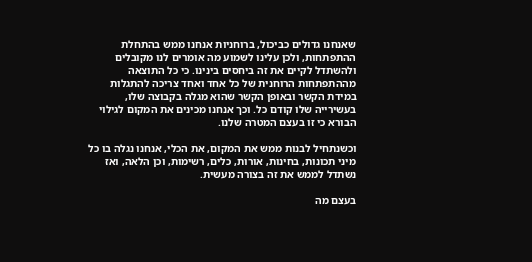שאנחנו גדולים כביכול, ברוחניות אנחנו ממש בהתחלת ההתפתחות, ולכן עלינו לשמוע מה אומרים לנו מקובלים ולהשתדל לקיים את זה ביחסים בינינו. כי כל התוצאה מההתפתחות הרוחנית של כל אחד ואחד צריכה להתגלות במידת הקשר ובאופן הקשר שהוא מגלה בקבוצה שלו, בעשירייה שלו קודם כל. וכך אנחנו מכינים את המקום לגילוי הבורא כי זו בעצם המטרה שלנו.

וכשנתחיל לבנות ממש את המקום, את הכלי, אנחנו נגלה בו כל מיני תכונות, בחינות, אורות, כלים, רשימות, וכן הלאה, ואז נשתדל לממש את זה בצורה מעשית.

בעצם מה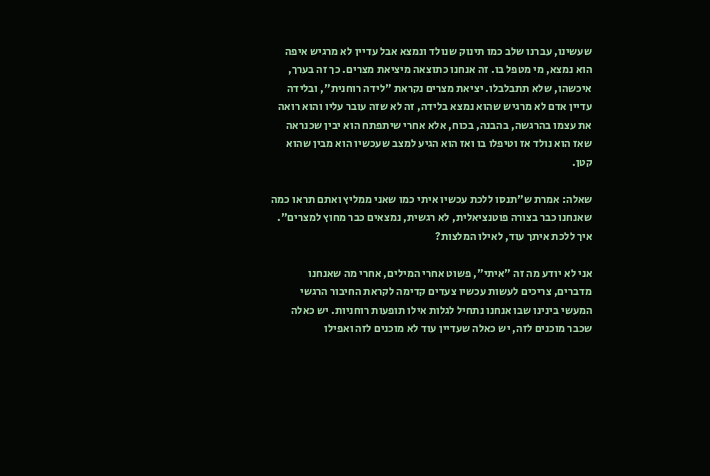שעשינו, עברנו שלב כמו תינוק שנולד ונמצא אבל עדיין לא מרגיש איפה הוא נמצא, מי מטפל בו. זה אנחנו כתוצאה מיציאת מצרים. כך זה בערך, איכשהו, שלא תתבלבלו. יציאת מצרים נקראת "לידה רוחנית", ובלידה עדיין אדם לא מרגיש שהוא נמצא בלידה, זה לא שזה עובר עליו והוא רואה את עצמו בהרגשה, בהבנה, בכוח, אלא אחרי שיתפתח הוא יבין שכנראה שאז הוא נולד אז וטיפלו בו ואז הוא הגיע למצב שעכשיו הוא מבין שהוא קטן.

שאלה: אמרת ש"תנסו ללכת עכשיו איתי כמו שאני ממליץ ואתם תראו כמה שאנחנו כבר בצורה פוטנציאלית, לא רגשית, נמצאים כבר מחוץ למצרים". איך ללכת איתך עוד, לאילו המלצות?

אני לא יודע מה זה "איתי", פשוט אחרי המילים, אחרי מה שאנחנו מדברים, צריכים לעשות עכשיו צעדים קדימה לקראת החיבור הרגשי המעשי בינינו שבו אנחנו נתחיל לגלות אילו תופעות רוחניות. יש כאלה שכבר מוכנים לזה, יש כאלה שעדיין עוד לא מוכנים לזה ואפילו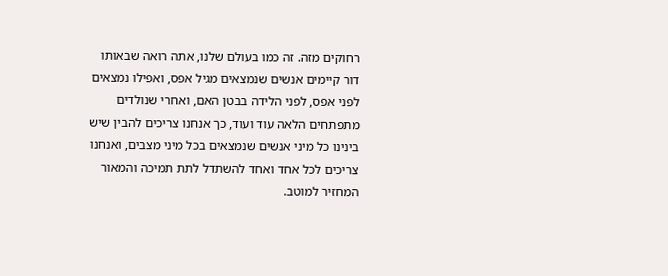רחוקים מזה. זה כמו בעולם שלנו, אתה רואה שבאותו דור קיימים אנשים שנמצאים מגיל אפס, ואפילו נמצאים לפני אפס, לפני הלידה בבטן האם, ואחרי שנולדים מתפתחים הלאה עוד ועוד, כך אנחנו צריכים להבין שיש בינינו כל מיני אנשים שנמצאים בכל מיני מצבים, ואנחנו צריכים לכל אחד ואחד להשתדל לתת תמיכה והמאור המחזיר למוטב.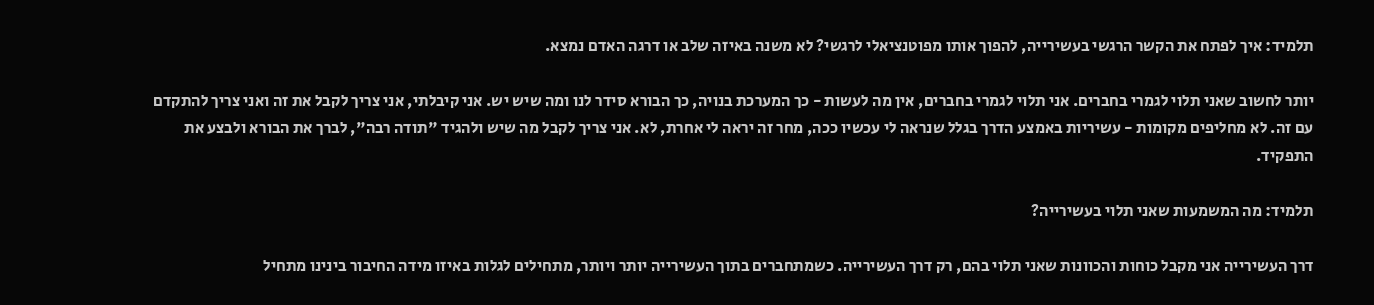תלמיד: איך לפתח את הקשר הרגשי בעשירייה, להפוך אותו מפוטנציאלי לרגשי? לא משנה באיזה שלב או דרגה האדם נמצא.

יותר לחשוב שאני תלוי לגמרי בחברים. אני תלוי לגמרי בחברים, אין מה לעשות - כך המערכת בנויה, כך הבורא סידר לנו ומה שיש יש. אני קיבלתי, אני צריך לקבל את זה ואני צריך להתקדם עם זה. לא מחליפים מקומות - עשיריות באמצע הדרך בגלל שנראה לי עכשיו ככה, מחר זה יראה לי אחרת, לא. אני צריך לקבל מה שיש ולהגיד "תודה רבה", לברך את הבורא ולבצע את התפקיד.

תלמיד: מה המשמעות שאני תלוי בעשירייה?

דרך העשירייה אני מקבל כוחות והכוונות שאני תלוי בהם, רק דרך העשירייה. כשמתחברים בתוך העשירייה יותר ויותר, מתחילים לגלות באיזו מידה החיבור בינינו מתחיל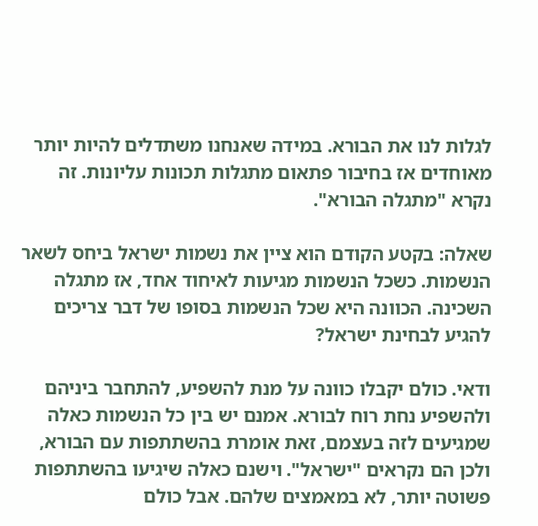לגלות לנו את הבורא. במידה שאנחנו משתדלים להיות יותר מאוחדים אז בחיבור פתאום מתגלות תכונות עליונות. זה נקרא "מתגלה הבורא".

שאלה: בקטע הקודם הוא ציין את נשמות ישראל ביחס לשאר הנשמות. כשכל הנשמות מגיעות לאיחוד אחד, אז מתגלה השכינה. הכוונה היא שכל הנשמות בסופו של דבר צריכים להגיע לבחינת ישראל?

ודאי. כולם יקבלו כוונה על מנת להשפיע, להתחבר ביניהם ולהשפיע נחת רוח לבורא. אמנם יש בין כל הנשמות כאלה שמגיעים לזה בעצמם, זאת אומרת בהשתתפות עם הבורא, ולכן הם נקראים "ישראל". וישנם כאלה שיגיעו בהשתתפות פשוטה יותר, לא במאמצים שלהם. אבל כולם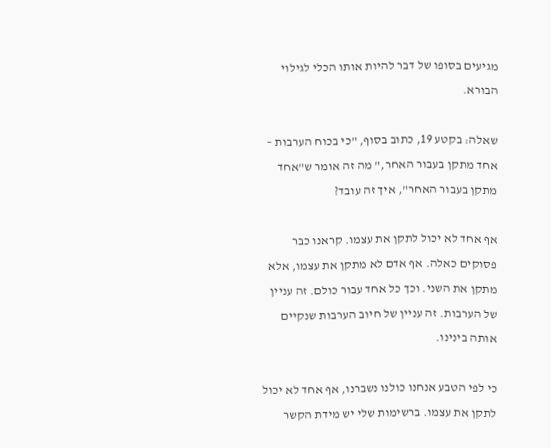מגיעים בסופו של דבר להיות אותו הכלי לגילוי הבורא.

שאלה: בקטע 19, כתוב בסוף, "כי בכוח הערבות – אחד מתקן בעבור האחר," מה זה אומר ש"אחד מתקן בעבור האחר", איך זה עובד?

אף אחד לא יכול לתקן את עצמו. קראנו כבר פסוקים כאלה. אף אדם לא מתקן את עצמו, אלא מתקן את השני. וכך כל אחד עבור כולם. זה עניין של הערבות. זה עניין של חיוב הערבות שנקיים אותה בינינו.

כי לפי הטבע אנחנו כולנו נשברנו, אף אחד לא יכול לתקן את עצמו. ברשימות שלי יש מידת הקשר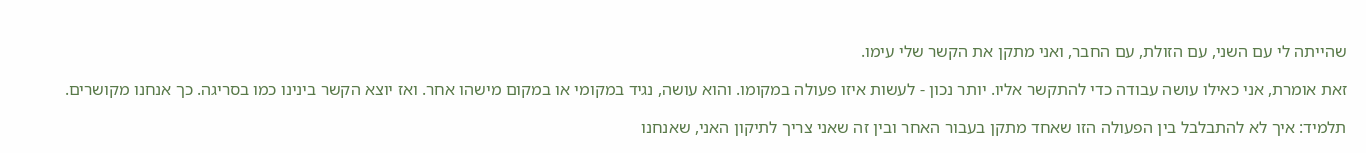שהייתה לי עם השני, עם הזולת, עם החבר, ואני מתקן את הקשר שלי עימו.

זאת אומרת, אני כאילו עושה עבודה כדי להתקשר אליו. יותר נכון - לעשות איזו פעולה במקומו. והוא עושה, נגיד במקומי או במקום מישהו אחר. ואז יוצא הקשר בינינו כמו בסריגה. כך אנחנו מקושרים.

תלמיד: איך לא להתבלבל בין הפעולה הזו שאחד מתקן בעבור האחר ובין זה שאני צריך לתיקון האני, שאנחנו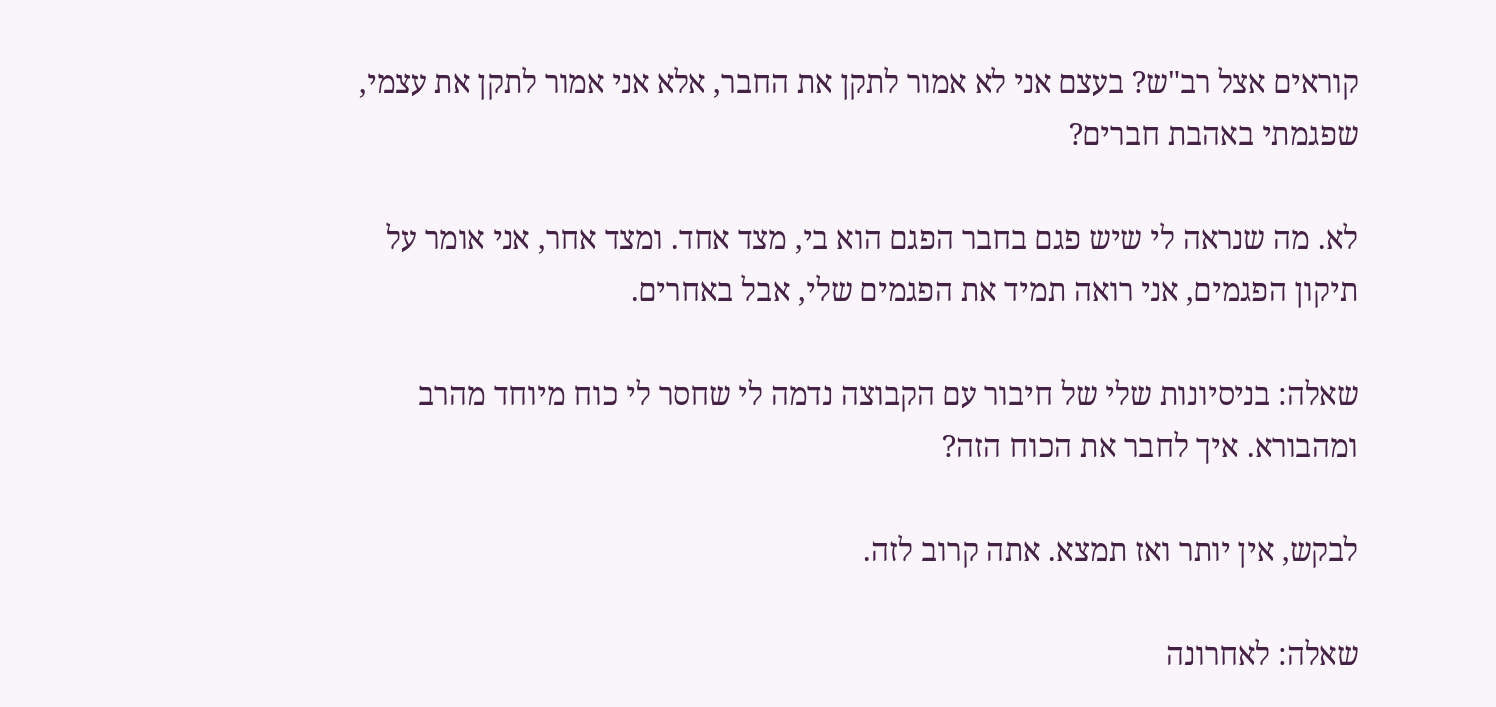קוראים אצל רב"ש? בעצם אני לא אמור לתקן את החבר, אלא אני אמור לתקן את עצמי, שפגמתי באהבת חברים?

לא. מה שנראה לי שיש פגם בחבר הפגם הוא בי, מצד אחד. ומצד אחר, אני אומר על תיקון הפגמים, אני רואה תמיד את הפגמים שלי, אבל באחרים.

שאלה: בניסיונות שלי של חיבור עם הקבוצה נדמה לי שחסר לי כוח מיוחד מהרב ומהבורא. איך לחבר את הכוח הזה?

לבקש, אין יותר ואז תמצא. אתה קרוב לזה.

שאלה: לאחרונה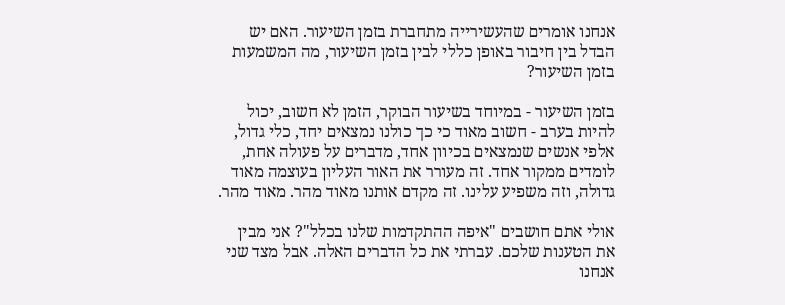אנחנו אומרים שהעשירייה מתחברת בזמן השיעור. האם יש הבדל בין חיבור באופן כללי לבין בזמן השיעור, מה המשמעות בזמן השיעור?

בזמן השיעור - במיוחד בשיעור הבוקר, הזמן לא חשוב, יכול להיות בערב - חשוב מאוד כי כך כולנו נמצאים יחד, כלי גדול, אלפי אנשים שנמצאים בכיוון אחד, מדברים על פעולה אחת, לומדים ממקור אחד. זה מעורר את האור העליון בעוצמה מאוד גדולה, וזה משפיע עלינו. זה מקדם אותנו מאוד מהר. מאוד מהר.

אולי אתם חושבים "איפה ההתקדמות שלנו בכלל"? אני מבין את הטענות שלכם. עברתי את כל הדברים האלה. אבל מצד שני אנחנו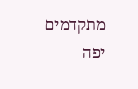מתקדמים יפה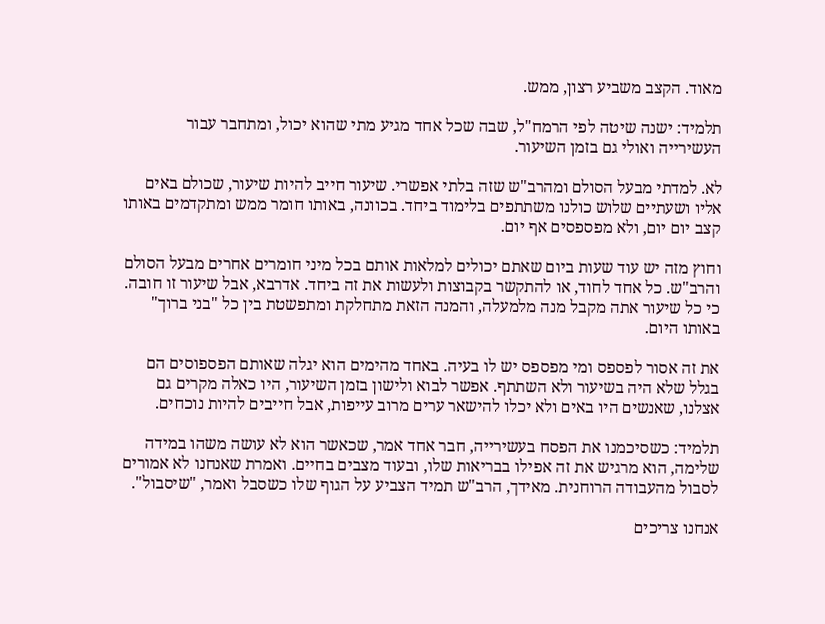מאוד. הקצב משביע רצון, ממש.

תלמיד: ישנה שיטה לפי הרמח"ל, שבה שכל אחד מגיע מתי שהוא יכול, ומתחבר עבור העשירייה ואולי גם בזמן השיעור.

לא. למדתי מבעל הסולם ומהרב"ש שזה בלתי אפשרי. שיעור חייב להיות שיעור, שכולם באים אליו ושעתיים שלוש כולנו משתתפים בלימוד ביחד. בכוונה, באותו חומר ממש ומתקדמים באותו קצב יום יום, ולא מפספסים אף יום.

וחוץ מזה יש עוד שעות ביום שאתם יכולים למלאות אותם בכל מיני חומרים אחרים מבעל הסולם והרב"ש. כל אחד לחוד, או להתקשר בקבוצות ולעשות את זה ביחד. אדרבא, אבל שיעור זו חובה. כי כל שיעור אתה מקבל מנה מלמעלה, והמנה הזאת מתחלקת ומתפשטת בין כל "בני ברוך" באותו היום.

את זה אסור לפספס ומי מפספס יש לו בעיה. באחד מהימים הוא יגלה שאותם הפספוסים הם בגלל שלא היה בשיעור ולא השתתף. אפשר לבוא ולישון בזמן השיעור, היו כאלה מקרים גם אצלנו, שאנשים היו באים ולא יכלו להישאר ערים מרוב עייפות, אבל חייבים להיות נוכחים.

תלמיד: כשסיכמנו את הפסח בעשירייה, חבר אחד אמר, שכאשר הוא לא עושה משהו במידה שלימה, הוא מרגיש את זה אפילו בבריאות שלו, ובעוד מצבים בחיים. ואמרת שאנחנו לא אמורים לסבול מהעבודה הרוחנית. מאידך, הרב"ש תמיד הצביע על הגוף שלו כשסבל ואמר, "שיסבול".

אנחנו צריכים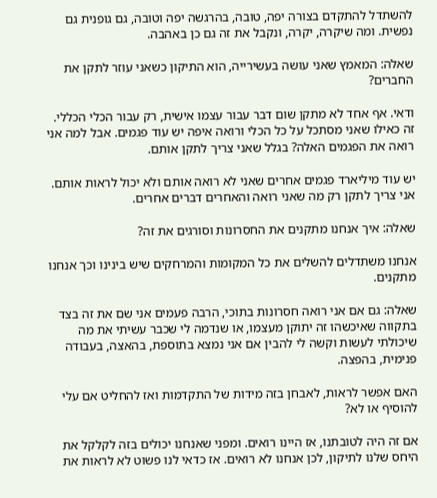להשתדל להתקדם בצורה יפה, טובה, בהרגשה יפה וטובה, גם גופנית גם נפשית. ומה שיקרה, יקרה, ונקבל את זה גם כן באהבה.

שאלה: המאמץ שאני עושה בעשירייה, הוא התיקון כשאני עוזר לתקן את החברים?

ודאי. אף אחד לא מתקן שום דבר עבור עצמו אישית, רק עבור הכלי הכללי. זה כאילו שאני מסתכל על כל הכלי ורואה איפה יש עוד פגמים. אבל למה אני רואה את הפגמים האלה? בגלל שאני צריך לתקן אותם.

יש עוד מיליארד פגמים אחרים שאני לא רואה אותם ולא יכול לראות אותם. אני צריך לתקן רק מה שאני רואה והאחרים דברים אחרים.

שאלה: איך אנחנו מתקנים את החסרונות וסורגים את זה?

אנחנו משתדלים להשלים את כל המקומות והמרחקים שיש בינינו וכך אנחנו מתקנים.

שאלה: גם אם אני רואה חסרונות בתוכי, הרבה פעמים אני שם את זה בצד בתקווה שאיכשהו זה יתוקן מעצמו, או שנדמה לי שכבר עשיתי את מה שיכולתי לעשות וקשה לי להבין אם אני נמצא בתוספת, בהאצה, בעבודה פנימית, בהפצה.

האם אפשר לראות, לאבחן בזה מידות של התקדמות ואז להחליט אם עלי להוסיף או לא?

אם זה היה לטובתנו, אז היינו רואים. ומפני שאנחנו יכולים בזה לקלקל את היחס שלנו לתיקון, לכן אנחנו לא רואים. אז כדאי לנו פשוט לא לראות את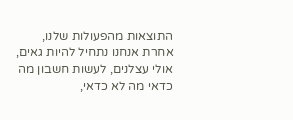התוצאות מהפעולות שלנו, אחרת אנחנו נתחיל להיות גאים, אולי עצלנים, לעשות חשבון מה כדאי מה לא כדאי,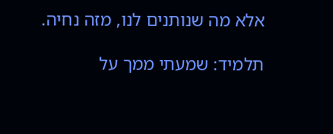אלא מה שנותנים לנו, מזה נחיה.

תלמיד: שמעתי ממך על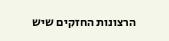הרצונות החזקים שיש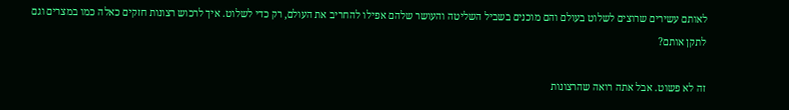לאותם עשירים שרוצים לשלוט בעולם והם מוכנים בשביל השליטה והעושר שלהם אפילו להחריב את העולם, רק כדי לשלוט. איך לרכוש רצונות חזקים כאלה כמו במצרים וגם לתקן אותם?

זה לא פשוט. אבל אתה רואה שהרצונות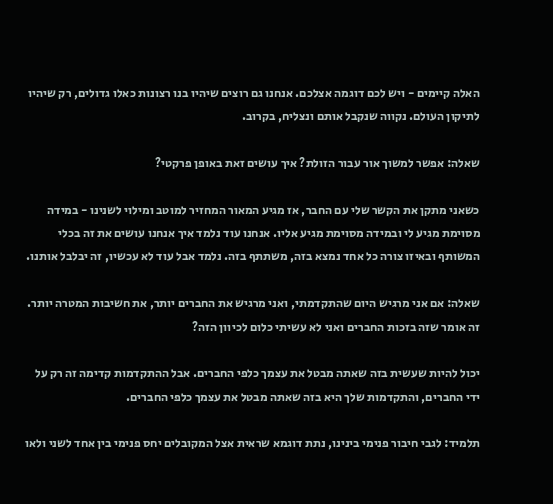האלה קיימים - ויש לכם דוגמה אצלכם. אנחנו גם רוצים שיהיו בנו רצונות כאלו גדולים, רק שיהיו לתיקון העולם. נקווה שנקבל אותם ונצליח, בקרוב.

שאלה: אפשר למשוך אור עבור הזולת? איך עושים זאת באופן פרקטי?

כשאני מתקן את הקשר שלי עם החבר, אז מגיע המאור המחזיר למוטב ומילוי לשנינו - במידה מסוימת מגיע לי ובמידה מסוימת מגיע אליו. אנחנו עוד נלמד איך אנחנו עושים את זה בכלי המשותף ובאיזו צורה כל אחד נמצא בזה, משתתף בזה. נלמד אבל עוד לא עכשיו, זה יבלבל אותנו.

שאלה: אם אני מרגיש היום שהתקדמתי, ואני מרגיש את החברים יותר, את חשיבות המטרה יותר. זה אומר שזה בזכות החברים ואני לא עשיתי כלום לכיוון הזה?

יכול להיות שעשית בזה שאתה מבטל את עצמך כלפי החברים. אבל ההתקדמות קדימה זה רק על ידי החברים, והתקדמות שלך היא בזה שאתה מבטל את עצמך כלפי החברים.

תלמיד: לגבי חיבור פנימי בינינו, נתת דוגמא שראית אצל המקובלים יחס פנימי בין אחד לשני ולאו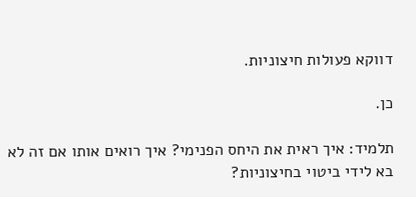דווקא פעולות חיצוניות.

כן.

תלמיד: איך ראית את היחס הפנימי? איך רואים אותו אם זה לא בא לידי ביטוי בחיצוניות?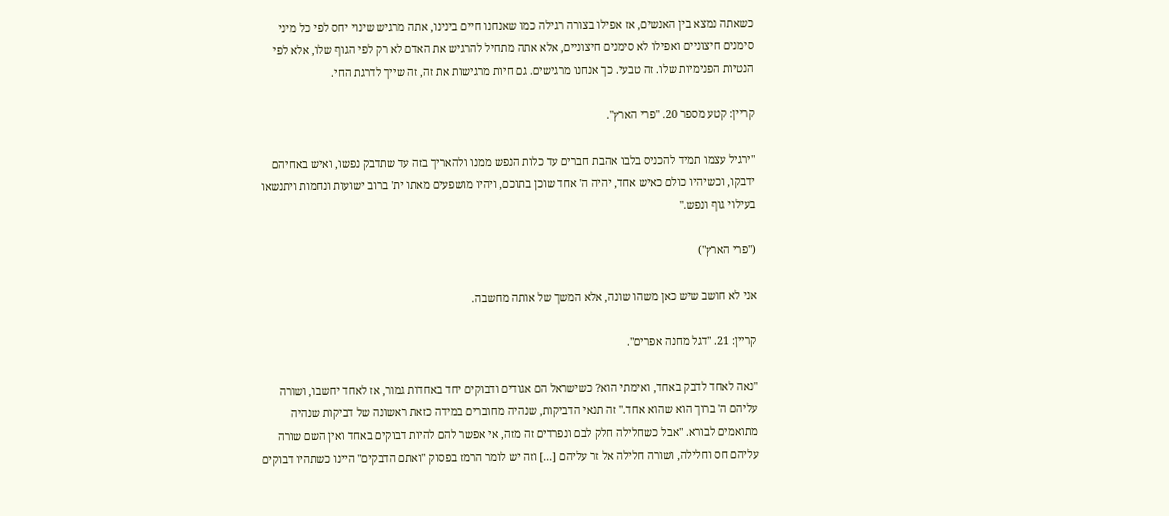כשאתה נמצא בין האנשים, אז אפילו בצורה רגילה כמו שאנחנו חיים בינינו, אתה מרגיש שינוי יחס לפי כל מיני סימנים חיצוניים ואפילו לא סימנים חיצוניים, אלא אתה מתחיל להרגיש את האדם לא רק לפי הגוף שלו, אלא לפי הנטיות הפנימיות שלו. זה טבעי. כך אנחנו מרגישים. גם חיות מרגישות את זה, זה שייך לדרגת החי.

קריין: קטע מספר 20. "פרי הארץ".

"ירגיל עצמו תמיד להכניס בלבו אהבת חברים עד כלות הנפש ממנו ולהאריך בזה עד שתדבק נפשו, ואיש באחיהם ידבקו, וכשיהיו כולם כאיש אחד, יהיה ה' אחד שוכן בתוכם, ויהיו מושפעים מאתו ית' ברוב ישועות ונחמות ויתנשאו בעילוי גוף ונפש."

("פרי הארץ")

אני לא חושב שיש כאן משהו שונה, אלא המשך של אותה מחשבה.

קריין: 21. "דגל מחנה אפרים".

"נאה לאחד לדבק באחד, ואימתי הוא? כשישראל הם אגודים ודבוקים יחד באחדות גמור, אז לאחד יחשבו, ושורה עליהם ה' ברוך הוא שהוא אחד." זה תנאי הדביקות, שנהיה מחוברים במידה כזאת ראשונה של דביקות שנהיה מתואמים לבורא. "אבל כשחלילה חלק לבם ונפרדים זה מזה, אי אפשר להם להיות דבוקים באחד ואין השם שורה עליהם חס וחלילה, ושורה חלילה אל זר עליהם [...] וזה יש לומר הרמז בפסוק "ואתם הדבקים" היינו כשתהיו דבוקים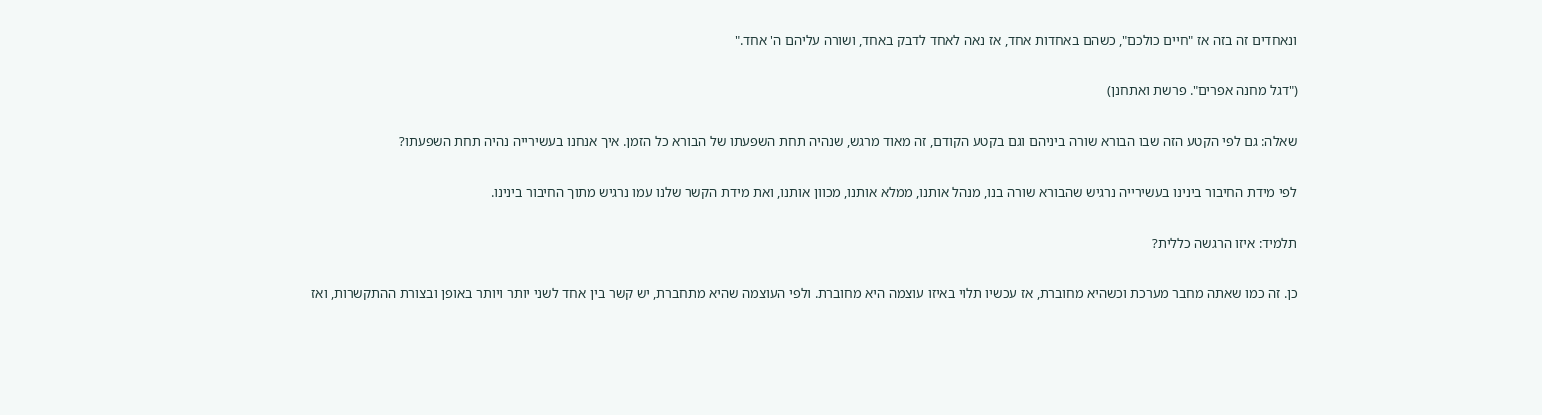ונאחדים זה בזה אז "חיים כולכם", כשהם באחדות אחד, אז נאה לאחד לדבק באחד, ושורה עליהם ה' אחד."

("דגל מחנה אפרים". פרשת ואתחנן)

שאלה: גם לפי הקטע הזה שבו הבורא שורה ביניהם וגם בקטע הקודם, זה מאוד מרגש, שנהיה תחת השפעתו של הבורא כל הזמן. איך אנחנו בעשירייה נהיה תחת השפעתו?

לפי מידת החיבור בינינו בעשירייה נרגיש שהבורא שורה בנו, מנהל אותנו, ממלא אותנו, מכוון אותנו, ואת מידת הקשר שלנו עמו נרגיש מתוך החיבור בינינו.

תלמיד: איזו הרגשה כללית?

כן. זה כמו שאתה מחבר מערכת וכשהיא מחוברת, אז עכשיו תלוי באיזו עוצמה היא מחוברת. ולפי העוצמה שהיא מתחברת, יש קשר בין אחד לשני יותר ויותר באופן ובצורת ההתקשרות, ואז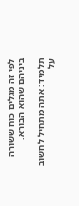לפי זה מגלים כוח ששורה ביניהם שהוא הבורא.

תלמיד: אתה מתחיל לחשוב על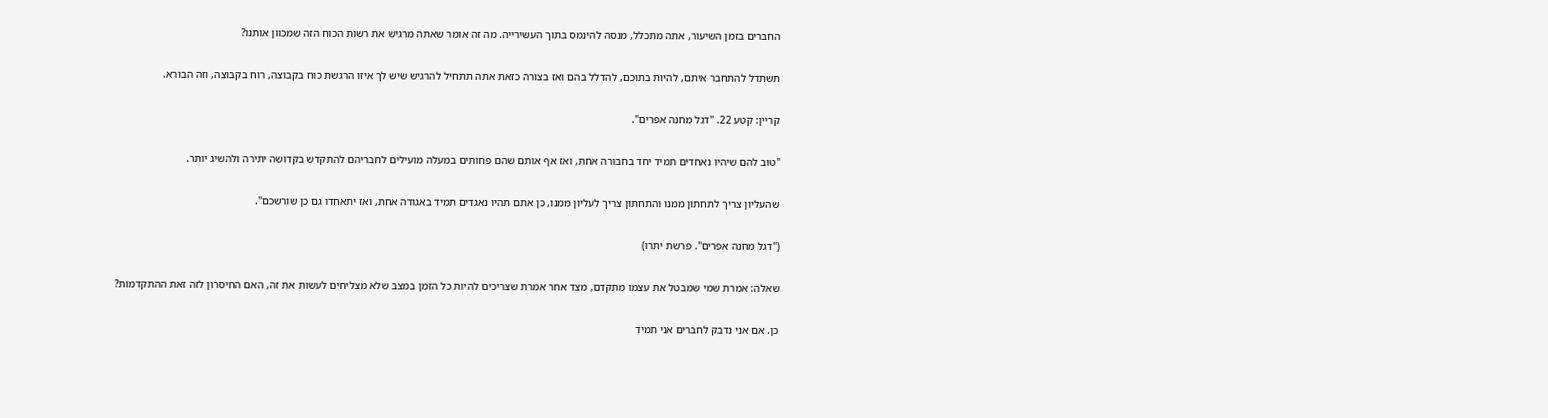החברים בזמן השיעור, אתה מתכלל, מנסה להינמס בתוך העשירייה. מה זה אומר שאתה מרגיש את רשות הכוח הזה שמכוון אותנו?

תשתדל להתחבר איתם, להיות בתוכם, להדלל בהם ואז בצורה כזאת אתה תתחיל להרגיש שיש לך איזו הרגשת כוח בקבוצה, רוח בקבוצה, וזה הבורא.

קריין: קטע 22. "דגל מחנה אפרים".

"טוב להם שיהיו נאחדים תמיד יחד בחבורה אחת, ואז אף אותם שהם פחותים במעלה מועילים לחבריהם להתקדש בקדושה יתירה ולהשיג יותר.

שהעליון צריך לתחתון ממנו והתחתון צריך לעליון ממנו, כן אתם תהיו נאגדים תמיד באגודה אחת, ואז יתאחדו גם כן שורשכם".

("דגל מחנה אפרים". פרשת יתרו)

שאלה: אמרת שמי שמבטל את עצמו מתקדם, מצד אחר אמרת שצריכים להיות כל הזמן במצב שלא מצליחים לעשות את זה, האם החיסרון לזה זאת ההתקדמות?

כן. אם אני נדבק לחברים אני תמיד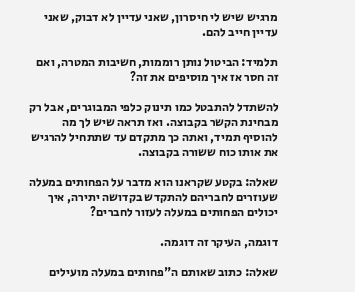מרגיש שיש לי חיסרון, שאני עדיין לא דבוק, שאני עדיין חייב להם.

תלמיד: הביטול נותן רוממות, חשיבות המטרה, ואם זה חסר אז איך מוסיפים את זה?

להשתדל להתבטל כמו תינוק כלפי המבוגרים, אבל רק מבחינת הקשר בקבוצה. ואז תראה שיש לך מה להוסיף תמיד, ואתה כך מתקדם עד שתתחיל להרגיש את אותו כוח ששורה בקבוצה.

שאלה: בקטע שקראנו הוא מדבר על הפחותים במעלה שעוזרים לחבריהם להתקדש בקדושה יתירה, איך יכולים הפחותים במעלה לעזור לחברים?

דוגמה, העיקר זה דוגמה.

שאלה: כתוב שאותם ה"פחותים במעלה מועילים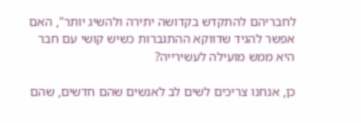לחבריהם להתקדש בקדושה יתירה ולהשיג יותר", האם אפשר להגיד שדווקא ההתגברות כשיש קושי עם חבר היא ממש מועילה לעשירייה?

כן, אנחנו צריכים לשים לב לאנשים שהם חדשים, שהם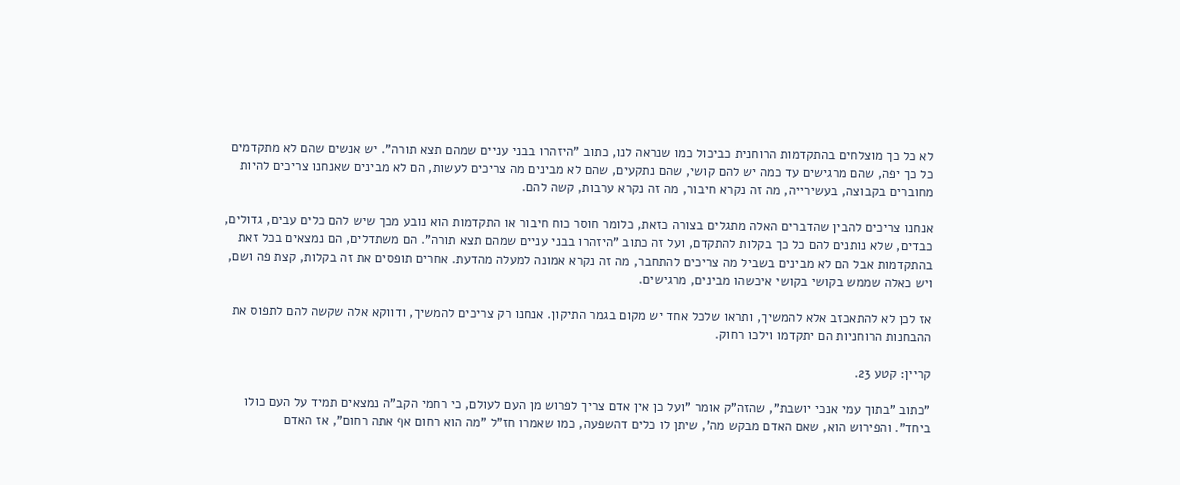לא כל כך מוצלחים בהתקדמות הרוחנית כביכול כמו שנראה לנו, כתוב "היזהרו בבני עניים שמהם תצא תורה". יש אנשים שהם לא מתקדמים כל כך יפה, שהם מרגישים עד כמה יש להם קושי, שהם נתקעים, שהם לא מבינים מה צריכים לעשות, הם לא מבינים שאנחנו צריכים להיות מחוברים בקבוצה, בעשירייה, מה זה נקרא חיבור, מה זה נקרא ערבות, קשה להם.

אנחנו צריכים להבין שהדברים האלה מתגלים בצורה כזאת, כלומר חוסר כוח חיבור או התקדמות הוא נובע מכך שיש להם כלים עבים, גדולים, כבדים, שלא נותנים להם כל כך בקלות להתקדם, ועל זה כתוב "היזהרו בבני עניים שמהם תצא תורה". הם משתדלים, הם נמצאים בכל זאת בהתקדמות אבל הם לא מבינים בשביל מה צריכים להתחבר, מה זה נקרא אמונה למעלה מהדעת. אחרים תופסים את זה בקלות, קצת פה ושם, ויש כאלה שממש בקושי בקושי איכשהו מבינים, מרגישים.

אז לכן לא להתאכזב אלא להמשיך, ותראו שלכל אחד יש מקום בגמר התיקון. אנחנו רק צריכים להמשיך, ודווקא אלה שקשה להם לתפוס את ההבחנות הרוחניות הם יתקדמו וילכו רחוק.

קריין: קטע 23.

"כתוב "בתוך עמי אנכי יושבת", שהזה"ק אומר "ועל כן אין אדם צריך לפרוש מן העם לעולם, כי רחמי הקב"ה נמצאים תמיד על העם כולו ביחד". והפירוש הוא, שאם האדם מבקש מה', שיתן לו כלים דהשפעה, כמו שאמרו חז"ל "מה הוא רחום אף אתה רחום", אז האדם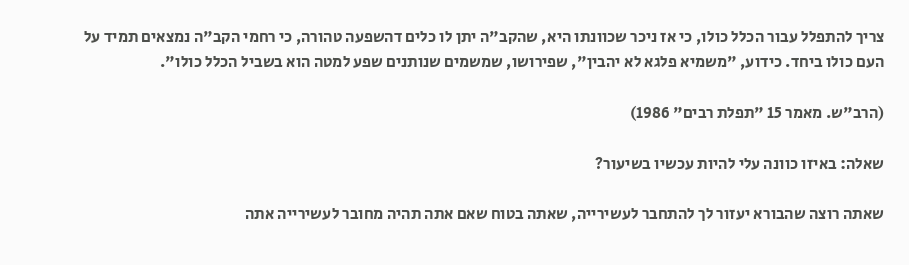צריך להתפלל עבור הכלל כולו, כי אז ניכר שכוונתו היא, שהקב"ה יתן לו כלים דהשפעה טהורה, כי רחמי הקב"ה נמצאים תמיד על העם כולו ביחד. כידוע, "משמיא פלגא לא יהבין", שפירושו, שמשמים שנותנים שפע למטה הוא בשביל הכלל כולו".

(הרב"ש. מאמר 15 "תפלת רבים" 1986)

שאלה: באיזו כוונה עלי להיות עכשיו בשיעור?

שאתה רוצה שהבורא יעזור לך להתחבר לעשירייה, שאתה בטוח שאם אתה תהיה מחובר לעשירייה אתה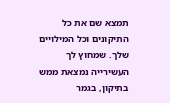תמצא שם את כל התיקונים וכל המילויים שלך. שמחוץ לך העשירייה נמצאת ממש בתיקון, בגמר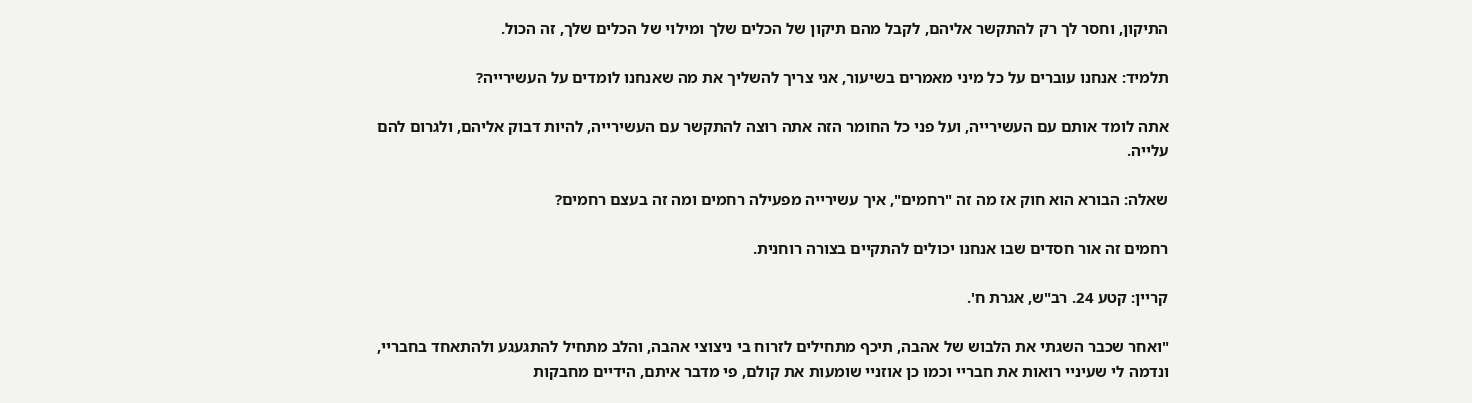התיקון, וחסר לך רק להתקשר אליהם, לקבל מהם תיקון של הכלים שלך ומילוי של הכלים שלך, זה הכול.

תלמיד: אנחנו עוברים על כל מיני מאמרים בשיעור, אני צריך להשליך את מה שאנחנו לומדים על העשירייה?

אתה לומד אותם עם העשירייה, ועל פני כל החומר הזה אתה רוצה להתקשר עם העשירייה, להיות דבוק אליהם, ולגרום להם עלייה.

שאלה: הבורא הוא חוק אז מה זה "רחמים", איך עשירייה מפעילה רחמים ומה זה בעצם רחמים?

רחמים זה אור חסדים שבו אנחנו יכולים להתקיים בצורה רוחנית.

קריין: קטע 24. רב"ש, אגרת ח'.

"ואחר שכבר השגתי את הלבוש של אהבה, תיכף מתחילים לזרוח בי ניצוצי אהבה, והלב מתחיל להתגעגע ולהתאחד בחבריי, ונדמה לי שעיניי רואות את חבריי וכמו כן אוזניי שומעות את קולם, פי מדבר איתם, הידיים מחבקות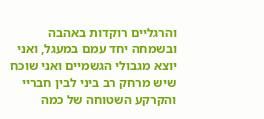והרגליים רוקדות באהבה ובשמחה יחד עמם במעגל, ואני יוצא מגבולי הגשמיים ואני שוכח שיש מרחק רב ביני לבין חבריי והקרקע השטוחה של כמה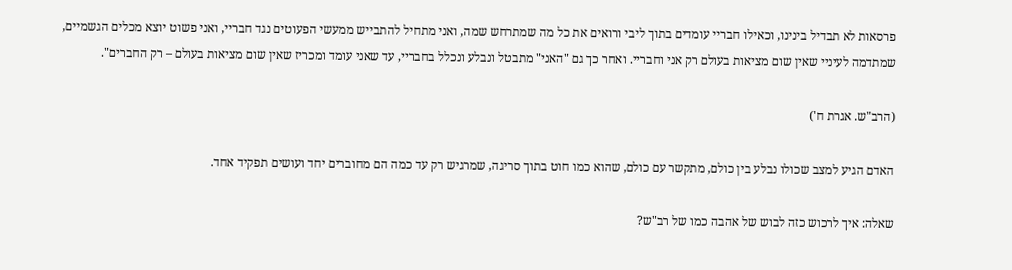פרסאות לא תבדיל בינינו, וכאילו חבריי עומדים בתוך ליבי ורואים את כל מה שמתרחש שמה, ואני מתחיל להתבייש ממעשי הפעוטים נגד חבריי, ואני פשוט יוצא מכלים הגשמיים, שמתדמה לעיניי שאין שום מציאות בעולם רק אני וחבריי. ואחר כך גם "האני" מתבטל ונבלע ונכלל בחבריי, עד שאני עומד ומכריז שאין שום מציאות בעולם – רק החברים".

(הרב"ש. אגרת ח')

האדם הגיע למצב שכולו נבלע בין כולם, מתקשר עם כולם, שהוא כמו חוט בתוך סריגה, שמרגיש רק עד כמה הם מחוברים יחד ועושים תפקיד אחד.

שאלה: איך לרכוש כזה לבוש של אהבה כמו של רב"ש?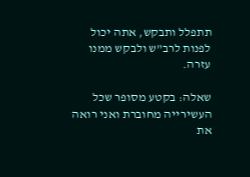תתפלל ותבקש, אתה יכול לפנות לרב"ש ולבקש ממנו עזרה.

שאלה: בקטע מסופר שכל העשירייה מחוברת ואני רואה את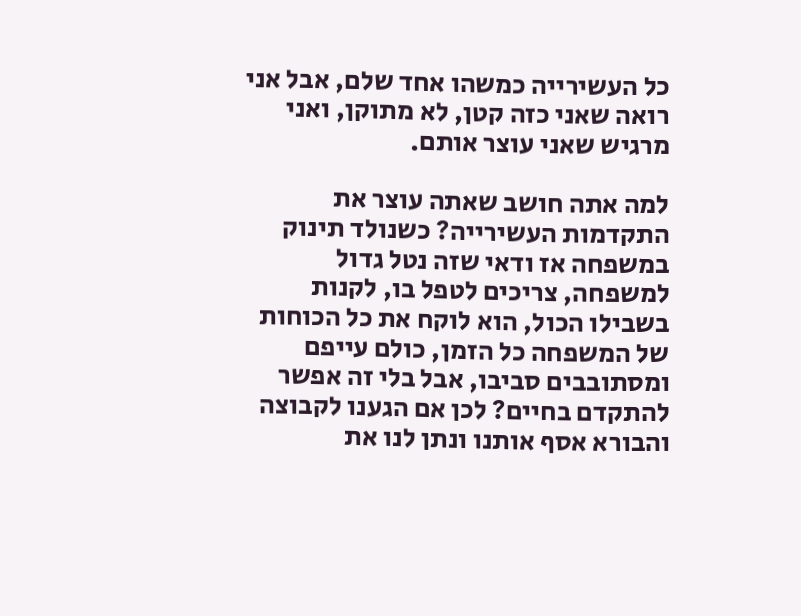כל העשירייה כמשהו אחד שלם, אבל אני רואה שאני כזה קטן, לא מתוקן, ואני מרגיש שאני עוצר אותם.

למה אתה חושב שאתה עוצר את התקדמות העשירייה? כשנולד תינוק במשפחה אז ודאי שזה נטל גדול למשפחה, צריכים לטפל בו, לקנות בשבילו הכול, הוא לוקח את כל הכוחות של המשפחה כל הזמן, כולם עייפם ומסתובבים סביבו, אבל בלי זה אפשר להתקדם בחיים? לכן אם הגענו לקבוצה והבורא אסף אותנו ונתן לנו את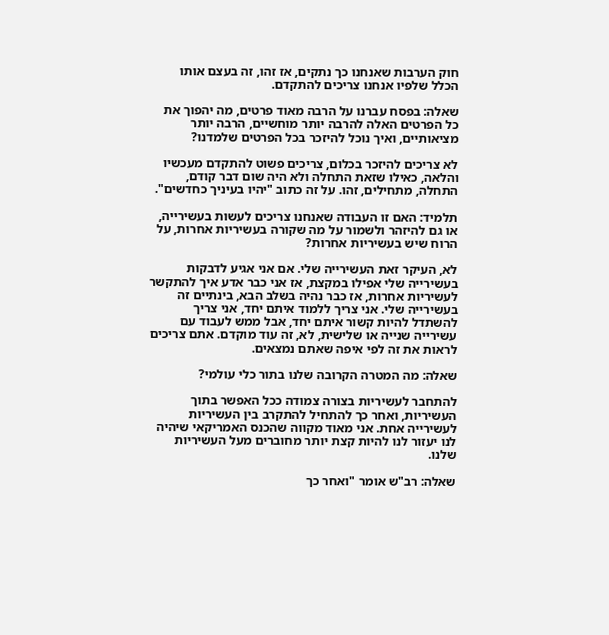חוק הערבות שאנחנו כך נתקים, אז זהו, זה בעצם אותו הכלל שלפיו אנחנו צריכים להתקדם.

שאלה: בפסח עברנו על הרבה מאוד פרטים, מה יהפוך את כל הפרטים האלה להרבה יותר מוחשיים, הרבה יותר מציאותיים, ואיך נוכל להיזכר בכל הפרטים שלמדנו?

לא צריכים להיזכר בכלום, צריכים פשוט להתקדם מעכשיו והלאה, כאילו שזאת התחלה ולא היה שום דבר קודם, התחלה, מתחילים, זהו. על זה כתוב "יהיו בעיניך כחדשים".

תלמיד: האם זו העבודה שאנחנו צריכים לעשות בעשירייה, או גם להיזהר ולשמור על מה שקורה בעשיריות אחרות, על הרוח שיש בעשיריות אחרות?

לא, העיקר זאת העשירייה שלי. אם אני אגיע לדבקות בעשירייה שלי אפילו במקצת, אז אני כבר אדע איך להתקשר לעשיריות אחרות, אז כבר נהיה בשלב הבא, בינתיים זה בעשירייה שלי. אני צריך ללמוד איתם יחד, אני צריך להשתדל להיות קשור איתם יחד, אבל ממש לעבוד עם עשירייה שנייה או שלישית, לא, זה עוד מוקדם. אתם צריכים לראות את זה לפי איפה שאתם נמצאים.

שאלה: מה המטרה הקרובה שלנו בתור כלי עולמי?

להתחבר לעשיריות בצורה צמודה ככל האפשר בתוך העשיריות, ואחר כך להתחיל להתקרב בין העשיריות לעשירייה אחת. אני מאוד מקווה שהכנס האמריקאי שיהיה לנו יעזור לנו להיות קצת יותר מחוברים מעל העשיריות שלנו.

שאלה: רב"ש אומר "ואחר כך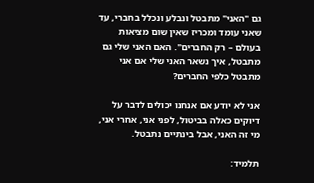גם "האני" מתבטל ונבלע ונכלל בחברי, עד שאני עומד ומכריז שאין שום מציאות בעולם – רק החברים". האם האני שלי גם מתבטל, איך נשאר האני שלי אם אני מתבטל כלפי החברים?

אני לא יודע אם אנחנו יכולים לדבר על דיוקים כאלה בביטול, לפני אני, אחרי אני, מי זה האני, אבל בינתיים נתבטל.

תלמיד: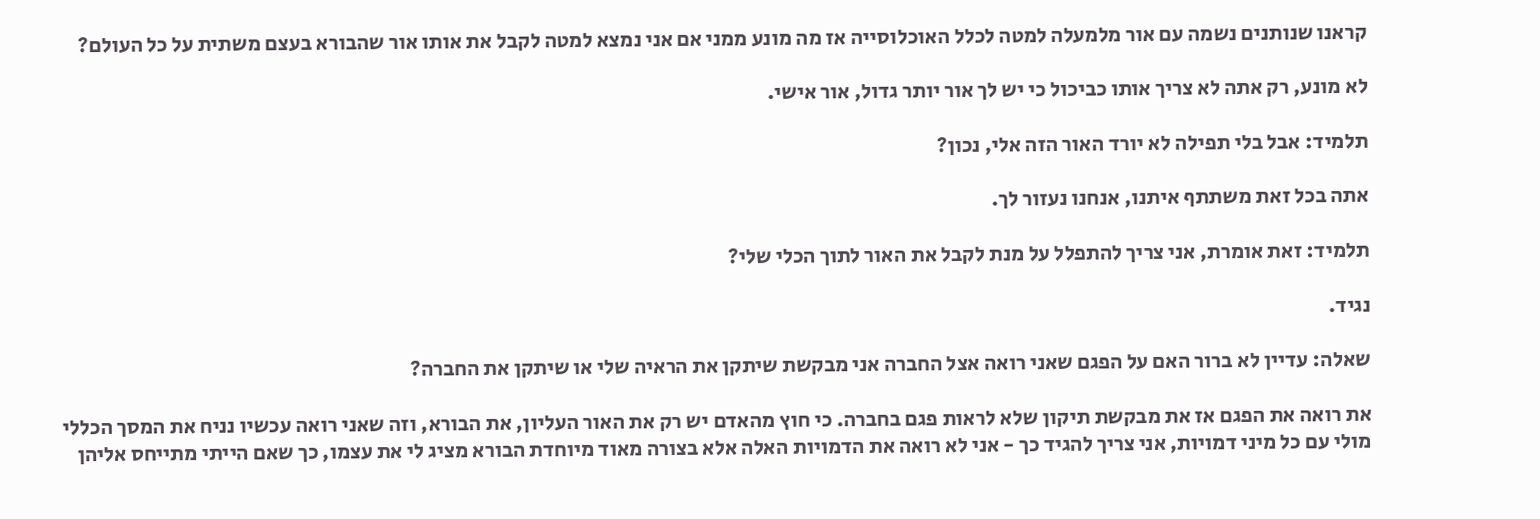קראנו שנותנים נשמה עם אור מלמעלה למטה לכלל האוכלוסייה אז מה מונע ממני אם אני נמצא למטה לקבל את אותו אור שהבורא בעצם משתית על כל העולם?

לא מונע, רק אתה לא צריך אותו כביכול כי יש לך אור יותר גדול, אור אישי.

תלמיד: אבל בלי תפילה לא יורד האור הזה אלי, נכון?

אתה בכל זאת משתתף איתנו, אנחנו נעזור לך.

תלמיד: זאת אומרת, אני צריך להתפלל על מנת לקבל את האור לתוך הכלי שלי?

נגיד.

שאלה: עדיין לא ברור האם על הפגם שאני רואה אצל החברה אני מבקשת שיתקן את הראיה שלי או שיתקן את החברה?

את רואה את הפגם אז את מבקשת תיקון שלא לראות פגם בחברה. כי חוץ מהאדם יש רק את האור העליון, את הבורא, וזה שאני רואה עכשיו נניח את המסך הכללי מולי עם כל מיני דמויות, אני צריך להגיד כך - אני לא רואה את הדמויות האלה אלא בצורה מאוד מיוחדת הבורא מציג לי את עצמו, כך שאם הייתי מתייחס אליהן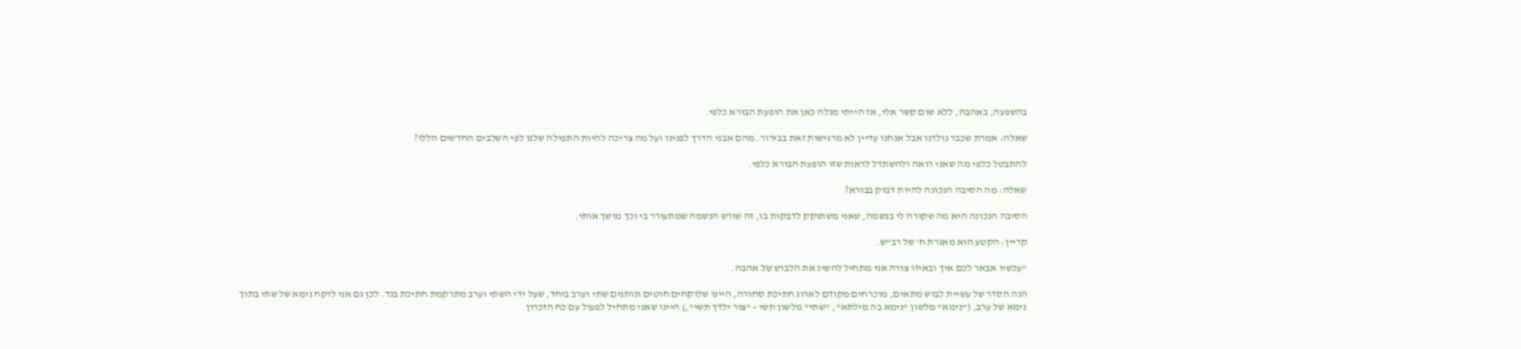בהשפעה, באהבה, ללא שום קשר אלי, אז הייתי מגלה כאן את הופעת הבורא כלפי.

שאלה: אמרת שכבר נולדנו אבל אנחנו עדיין לא מרגישות זאת בבירור. מהם אבני הדרך לפנינו ועל מה צריכה להיות התפילה שלנו לפי השלבים החדשים הללו?

להתבטל כלפי מה שאני רואה ולהשתדל לראות שזו הופעת הבורא כלפי.

שאלה: מה הסיבה הנכונה להיות דבוק בבורא?

הסיבה הנכונה היא מה שקורה לי בנשמה, שאני משתוקק לדבקות בו, זה שורש הנשמה שמתעורר בי וכך מושך אותי.

קריין: הקטע הוא מאגרת ח' של רב"ש.

"עכשיו אבאר לכם איך ובאיזו צורה אני מתחיל להשיג את הלבוש של אהבה.

הנה הסדר של עשיית לבוש מתאים, מוכרחים מקודם לארוג חתיכת סחורה, היינו שלוקחים חוטים ונותנים שתי וערב ביחד, שעל ידי השתי וערב מתרקמת חתיכת בגד. לכן גם אני לוקח נימא של שתי בתוך נימא של ערב, ("נימא" מלשון "נימא בה מילתא", "שתי" מלשון תשי - "צור ילדך תשי",) היינו שאני מתחיל לפעול עם כח הזכרון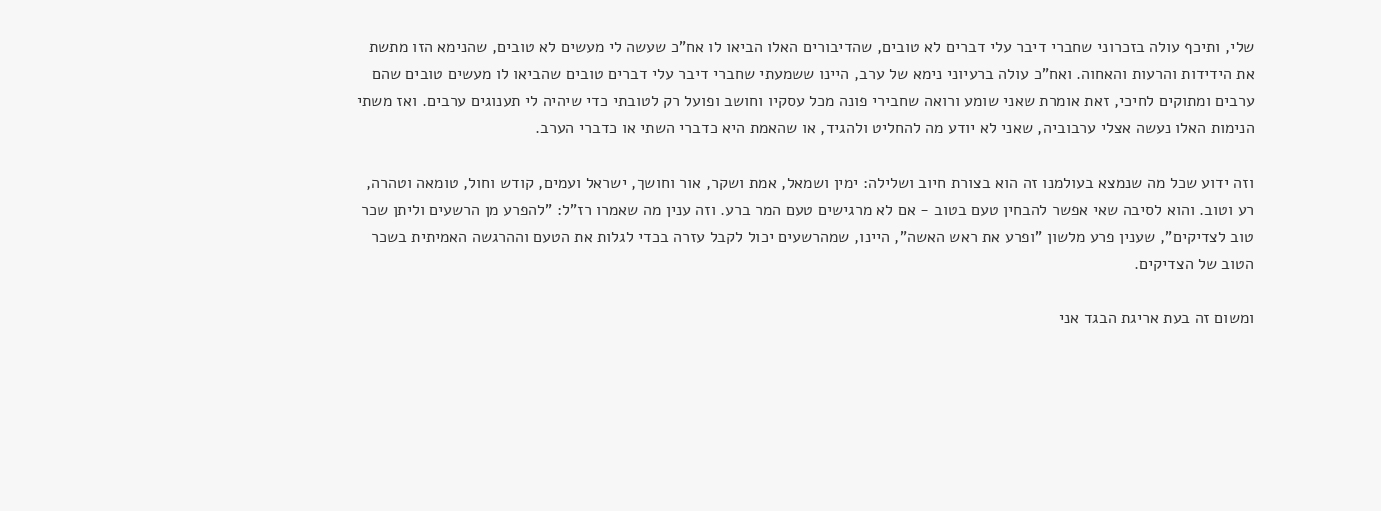שלי, ותיכף עולה בזכרוני שחברי דיבר עלי דברים לא טובים, שהדיבורים האלו הביאו לו אח"כ שעשה לי מעשים לא טובים, שהנימא הזו מתשת את הידידות והרעות והאחוה. ואח"כ עולה ברעיוני נימא של ערב, היינו ששמעתי שחברי דיבר עלי דברים טובים שהביאו לו מעשים טובים שהם ערבים ומתוקים לחיכי, זאת אומרת שאני שומע ורואה שחבירי פונה מכל עסקיו וחושב ופועל רק לטובתי כדי שיהיה לי תענוגים ערבים. ואז משתי הנימות האלו נעשה אצלי ערבוביה, שאני לא יודע מה להחליט ולהגיד, או שהאמת היא כדברי השתי או כדברי הערב.

וזה ידוע שכל מה שנמצא בעולמנו זה הוא בצורת חיוב ושלילה: ימין ושמאל, אמת ושקר, אור וחושך, ישראל ועמים, קודש וחול, טומאה וטהרה, רע וטוב. והוא לסיבה שאי אפשר להבחין טעם בטוב - אם לא מרגישים טעם המר ברע. וזה ענין מה שאמרו רז"ל: "להפרע מן הרשעים וליתן שכר טוב לצדיקים", שענין פרע מלשון "ופרע את ראש האשה", היינו, שמהרשעים יכול לקבל עזרה בכדי לגלות את הטעם וההרגשה האמיתית בשכר הטוב של הצדיקים.

ומשום זה בעת אריגת הבגד אני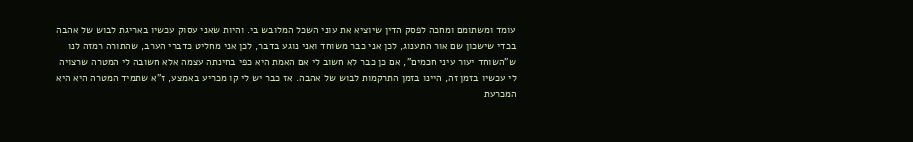עומד ומשתומם ומחכה לפסק הדין שיוציא את עוני השכל המלובש בי. והיות שאני עסוק עכשיו באריגת לבוש של אהבה בכדי שישכון שם אור התענוג, לכן אני כבר משוחד ואני נוגע בדבר, לכן אני מחליט כדברי הערב, שהתורה רמזה לנו ש"השוחד יעור עיני חכמים", אם כן כבר לא חשוב לי אם האמת היא כפי בחינתה עצמה אלא חשובה לי המטרה שרצויה לי עכשיו בזמן זה, היינו בזמן התרקמות לבוש של אהבה. אז כבר יש לי קו מכריע באמצע, ז"א שתמיד המטרה היא היא המכרעת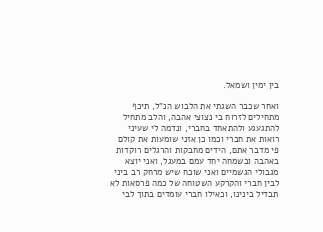בין ימין ושמאל.

ואחר שכבר השגתי את הלבוש הנ"ל, תיכף מתחילים לזרוח בי נצוצי אהבה, והלב מתחיל להתגעגע ולהתאחד בחברי, ונדמה לי שעיני רואות את חברי וכמו כן אזני שומעות את קולם פי מדבר אתם, הידים מחבקות והרגלים רוקדות באהבה ובשמחה יחד עמם במעגל, ואני יוצא מגבולי הגשמיים ואני שוכח שיש מרחק רב ביני לבין חברי והקרקע השטוחה של כמה פרסאות לא תבדיל בינינו, וכאילו חברי עומדים בתוך לבי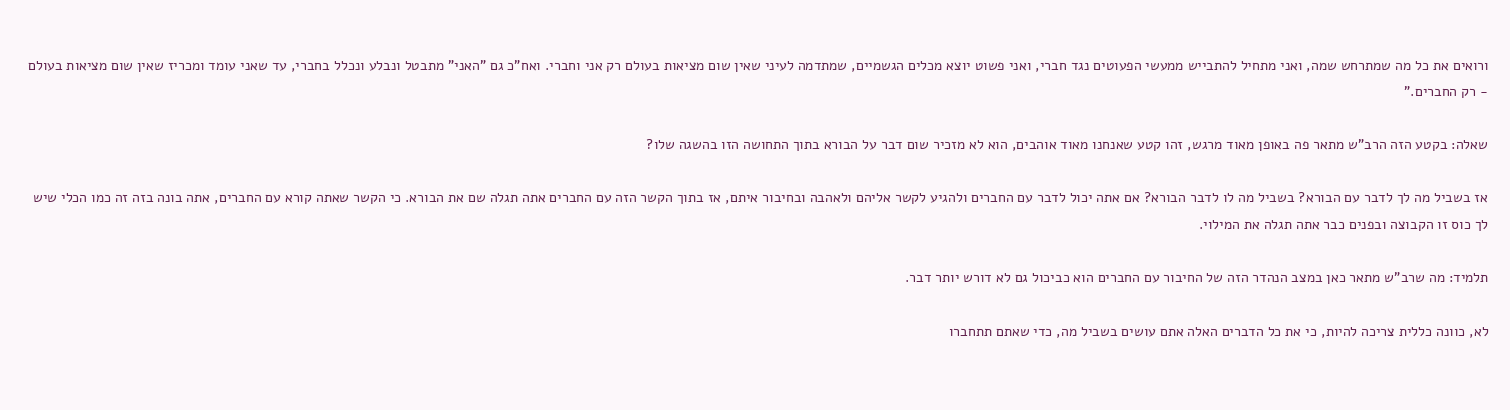ורואים את כל מה שמתרחש שמה, ואני מתחיל להתבייש ממעשי הפעוטים נגד חברי, ואני פשוט יוצא מכלים הגשמיים, שמתדמה לעיני שאין שום מציאות בעולם רק אני וחברי. ואח"כ גם "האני" מתבטל ונבלע ונכלל בחברי, עד שאני עומד ומכריז שאין שום מציאות בעולם - רק החברים."

שאלה: בקטע הזה הרב"ש מתאר פה באופן מאוד מרגש, זהו קטע שאנחנו מאוד אוהבים, הוא לא מזכיר שום דבר על הבורא בתוך התחושה הזו בהשגה שלו?

אז בשביל מה לך לדבר עם הבורא? בשביל מה לו לדבר הבורא? אם אתה יכול לדבר עם החברים ולהגיע לקשר אליהם ולאהבה ובחיבור איתם, אז בתוך הקשר הזה עם החברים אתה תגלה שם את הבורא. כי הקשר שאתה קורא עם החברים, אתה בונה בזה זה כמו הכלי שיש לך כוס זו הקבוצה ובפנים כבר אתה תגלה את המילוי.

תלמיד: מה שרב"ש מתאר כאן במצב הנהדר הזה של החיבור עם החברים הוא כביכול גם לא דורש יותר דבר.

לא, כוונה כללית צריכה להיות, כי את כל הדברים האלה אתם עושים בשביל מה, כדי שאתם תתחברו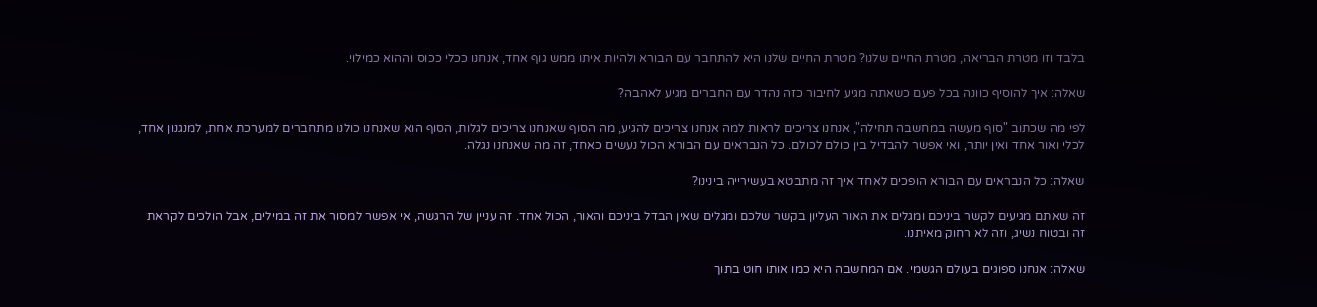בלבד וזו מטרת הבריאה, מטרת החיים שלנו? מטרת החיים שלנו היא להתחבר עם הבורא ולהיות איתו ממש גוף אחד, אנחנו ככלי ככוס וההוא כמילוי.

שאלה: איך להוסיף כוונה בכל פעם כשאתה מגיע לחיבור כזה נהדר עם החברים מגיע לאהבה?

לפי מה שכתוב "סוף מעשה במחשבה תחילה", אנחנו צריכים לראות למה אנחנו צריכים להגיע, מה הסוף שאנחנו צריכים לגלות, הסוף הוא שאנחנו כולנו מתחברים למערכת אחת, למנגנון אחד, לכלי ואור אחד ואין יותר, ואי אפשר להבדיל בין כולם לכולם. כל הנבראים עם הבורא הכול נעשים כאחד, זה מה שאנחנו נגלה.

שאלה: כל הנבראים עם הבורא הופכים לאחד איך זה מתבטא בעשירייה בינינו?

זה שאתם מגיעים לקשר ביניכם ומגלים את האור העליון בקשר שלכם ומגלים שאין הבדל ביניכם והאור, הכול אחד. זה עניין של הרגשה, אי אפשר למסור את זה במילים, אבל הולכים לקראת זה ובטוח נשיג, וזה לא רחוק מאיתנו.

שאלה: אנחנו ספוגים בעולם הגשמי. אם המחשבה היא כמו אותו חוט בתוך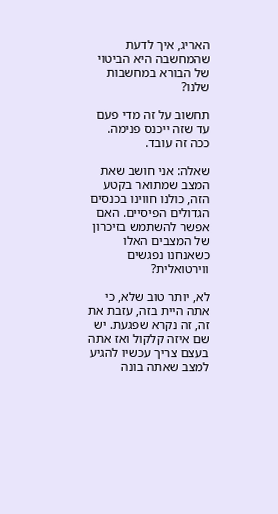האריג, איך לדעת שהמחשבה היא הביטוי של הבורא במחשבות שלנו?

תחשוב על זה מדי פעם עד שזה ייכנס פנימה. ככה זה עובד.

שאלה: אני חושב שאת המצב שמתואר בקטע הזה, כולנו חווינו בכנסים הגדולים הפיסיים. האם אפשר להשתמש בזיכרון של המצבים האלו כשאנחנו נפגשים ווירטואלית?

לא, יותר טוב שלא, כי אתה היית בזה, עזבת את זה, זה נקרא שפגעת. יש שם איזה קלקול ואז אתה בעצם צריך עכשיו להגיע למצב שאתה בונה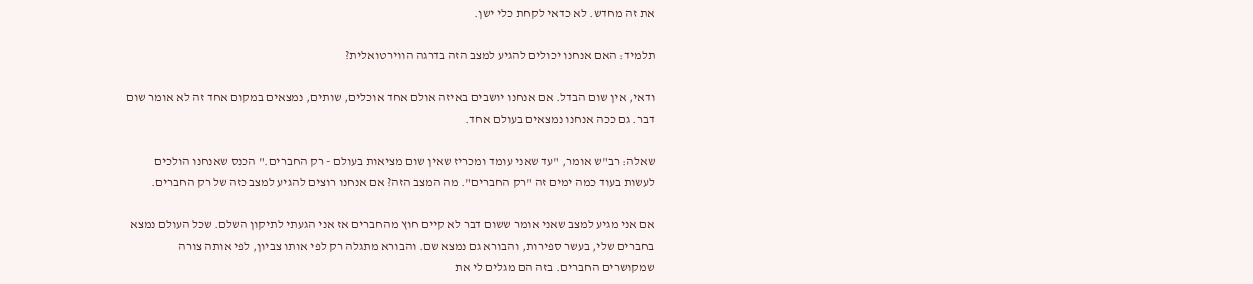את זה מחדש. לא כדאי לקחת כלי ישן.

תלמיד: האם אנחנו יכולים להגיע למצב הזה בדרגה הווירטואלית?

ודאי, אין שום הבדל. אם אנחנו יושבים באיזה אולם אחד אוכלים, שותים, נמצאים במקום אחד זה לא אומר שום דבר. גם ככה אנחנו נמצאים בעולם אחד.

שאלה: רב"ש אומר, "עד שאני עומד ומכריז שאין שום מציאות בעולם - רק החברים." הכנס שאנחנו הולכים לעשות בעוד כמה ימים זה "רק החברים". מה המצב הזה? אם אנחנו רוצים להגיע למצב כזה של רק החברים.

אם אני מגיע למצב שאני אומר ששום דבר לא קיים חוץ מהחברים אז אני הגעתי לתיקון השלם. שכל העולם נמצא בחברים שלי, בעשר ספירות, והבורא גם נמצא שם. והבורא מתגלה רק לפי אותו צביון, לפי אותה צורה שמקושרים החברים. בזה הם מגלים לי את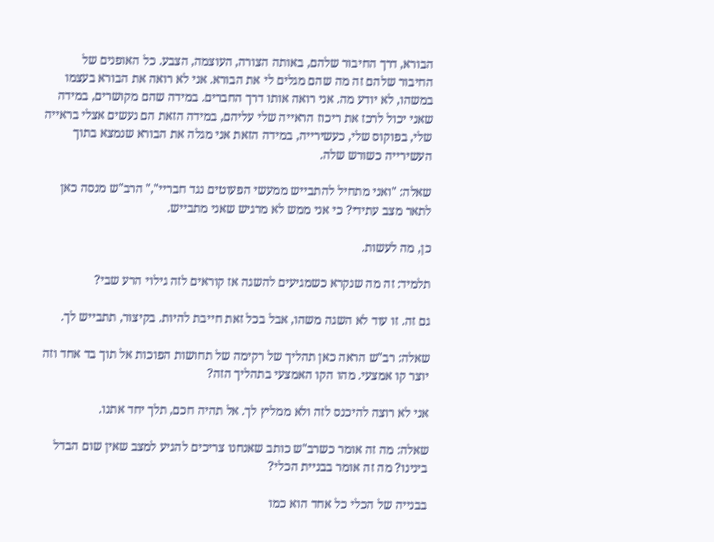הבורא, דרך החיבור שלהם, באותה הצורה, העוצמה, הצבע. כל האופנים של החיבור שלהם זה מה שהם מגלים לי את הבורא. אני לא רואה את הבורא בעצמו במשהו, לא יודע מה. אני רואה אותו דרך החברים. במידה שהם מקושרים, במידה שאני יכול לרכז את ריכוז הראייה שלי עליהם, במידה הזאת הם נעשים אצלי בראייה שלי, בפוקוס שלי, כעשירייה, במידה הזאת אני מגלה את הבורא שנמצא בתוך העשירייה כשורש שלה.

שאלה: "ואני מתחיל להתבייש ממעשי הפעוטים נגד חבריי"," הרב"ש מנסה כאן לתאר מצב עתידי? כי אני ממש לא מרגיש שאני מתבייש.

כן, מה לעשות.

תלמיד: זה מה שנקרא כשמגיעים להשגה אז קוראים לזה גילוי הרע שבי?

גם זה. זו עוד לא השגה משהו, אבל בכל זאת חייבת להיות. בקיצור, תתבייש לך.

שאלה: רב"ש הראה כאן תהליך של רקימה של תחושות הפוכות אל תוך בד אחד וזה יוצר קו אמצעי. מהו הקו האמצעי בתהליך הזה?

אני לא רוצה להיכנס לזה ולא ממליץ לך. אל תהיה חכם, תלך יחד אתנו.

שאלה: מה זה אומר כשרב"ש כותב שאנחנו צריכים להגיע למצב שאין שום הבדל בינינו? מה זה אומר בבניית הכלי?

בבנייה של הכלי כל אחד הוא כמו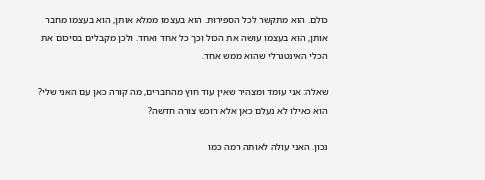כולם. הוא מתקשר לכל הספירות. הוא בעצמו ממלא אותן, הוא בעצמו מחבר אותן, הוא בעצמו עושה את הכול וכך כל אחד ואחד. ולכן מקבלים בסיכום את הכלי האינטגרלי שהוא ממש אחד.

שאלה: אני עומד ומצהיר שאין עוד חוץ מהחברים, מה קורה כאן עם האני שלי? הוא כאילו לא נעלם כאן אלא רוכש צורה חדשה?

נכון. האני עולה לאותה רמה כמו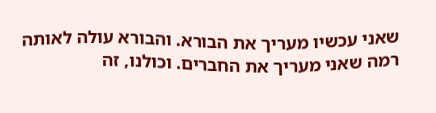שאני עכשיו מעריך את הבורא. והבורא עולה לאותה רמה שאני מעריך את החברים. וכולנו, זה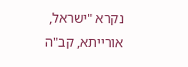נקרא "ישראל, אורייתא, קב"ה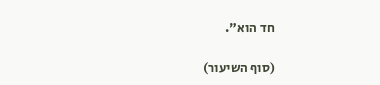חד הוא".

(סוף השיעור)